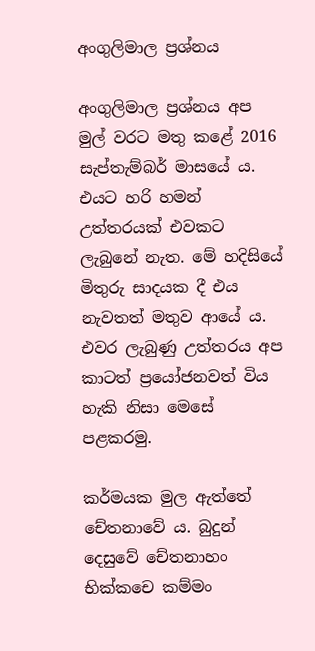අංගුලිමාල ප්‍රශ්නය

අංගුලිමාල ප්‍රශ්නය අප මුල් වරට මතු කළේ 2016 සැප්තැම්බර් මාසයේ ය. එයට හරි හමන් උත්තරයක් එවකට ලැබුනේ නැත. මේ හදිසියේ මිතුරු සාදයක දී එය නැවතත් මතුව ආයේ ය. එවර ලැබුණු උත්තරය අප කාටත් ප්‍රයෝජනවත් විය හැකි නිසා මෙසේ පළකරමු.

කර්මයක මුල ඇත්තේ චේතනාවේ ය. බුදුන් දෙසුවේ චේතනාහං භික්කචෙ කම්මං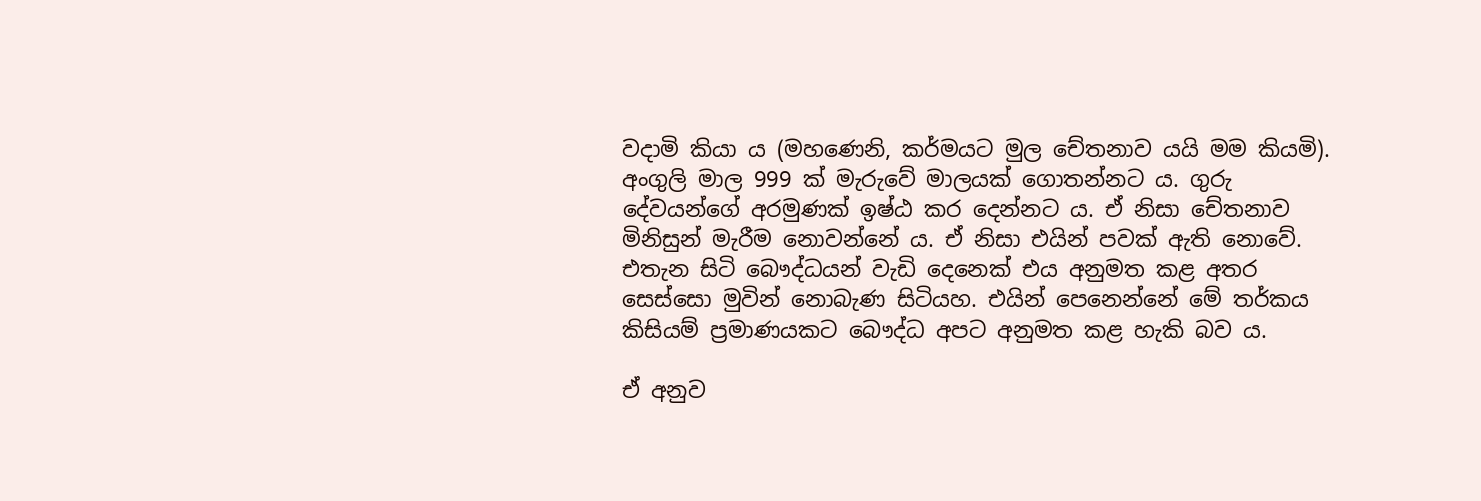වදාමි කියා ය (මහණෙනි, කර්මයට මුල චේතනාව යයි මම කියමි). අංගුලි මාල 999 ක් මැරුවේ මාලයක් ගොතන්නට ය. ගුරු දේවයන්ගේ අරමුණක් ඉෂ්ඨ කර දෙන්නට ය. ඒ නිසා චේතනාව මිනිසුන් මැරීම නොවන්නේ ය. ඒ නිසා එයින් පවක් ඇති නොවේ. එතැන සිටි බෞද්ධයන් වැඩි දෙනෙක් එය අනුමත කළ අතර සෙස්සො මුවින් නොබැණ සිටියහ. එයින් පෙනෙන්නේ මේ තර්කය කිසියම් ප්‍රමාණයකට බෞද්ධ අපට අනුමත කළ හැකි බව ය.

ඒ අනුව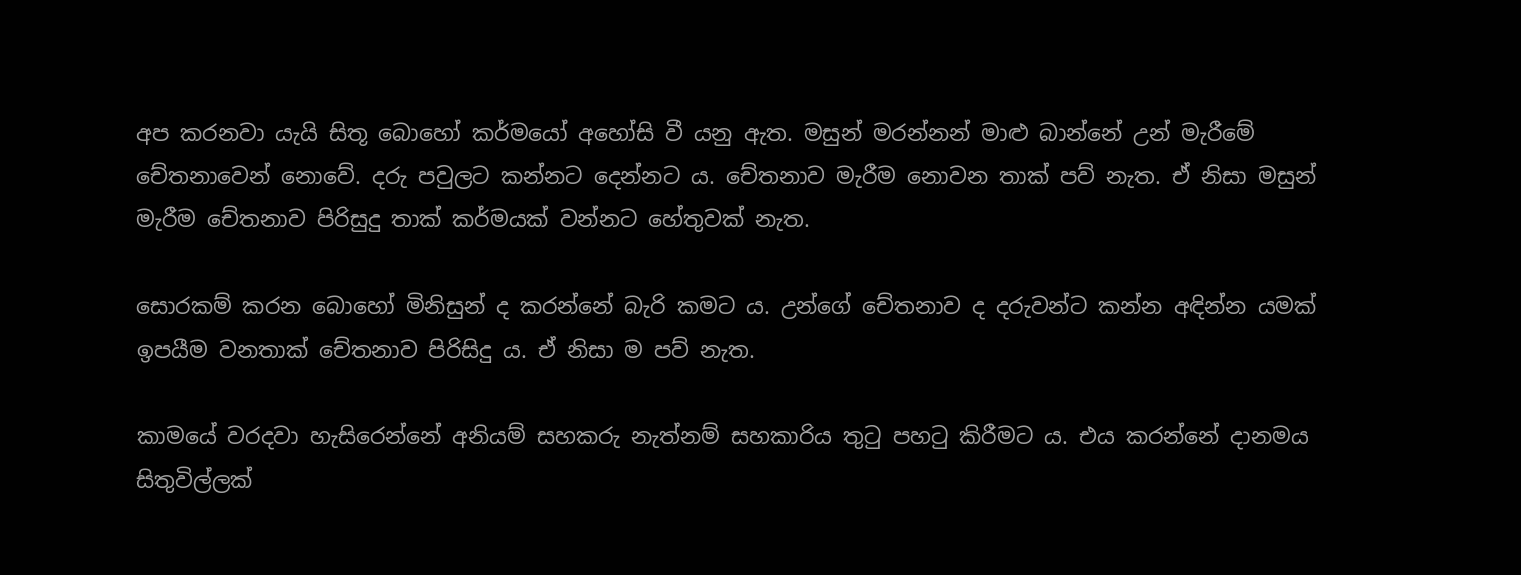අප කරනවා යැයි සිතූ බොහෝ කර්මයෝ අහෝසි වී යනු ඇත. මසුන් මරන්නන් මාළු බාන්නේ උන් මැරීමේ චේතනාවෙන් නොවේ. දරු පවුලට කන්නට දෙන්නට ය. චේතනාව මැරීම නොවන තාක් පව් නැත. ඒ නිසා මසුන් මැරීම චේතනාව පිරිසුදු තාක් කර්මයක් වන්නට හේතුවක් නැත.

සොරකම් කරන බොහෝ මිනිසුන් ද කරන්නේ බැරි කමට ය. උන්ගේ චේතනාව ද දරුවන්ට කන්න අඳින්න යමක් ඉපයීම වනතාක් චේතනාව පිරිසිදු ය. ඒ නිසා ම පව් නැත.

කාමයේ වරදවා හැසිරෙන්නේ අනියම් සහකරු නැත්නම් සහකාරිය තුටු පහටු කිරීමට ය. එය කරන්නේ දානමය සිතුවිල්ලක්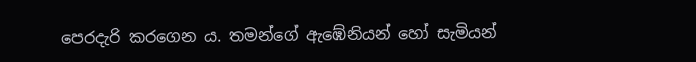පෙරදැරි කරගෙන ය. තමන්ගේ ඇඹේනියන් හෝ සැමියන්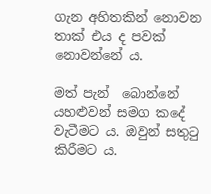ගැන අහිතකින් නොවන තාක් එය ද පවක් නොවන්නේ ය.

මත් පැන්  බොන්නේ යහළුවන් සමග කදේ වැටීමට ය. ඔවුන් සතුටු කිරීමට ය.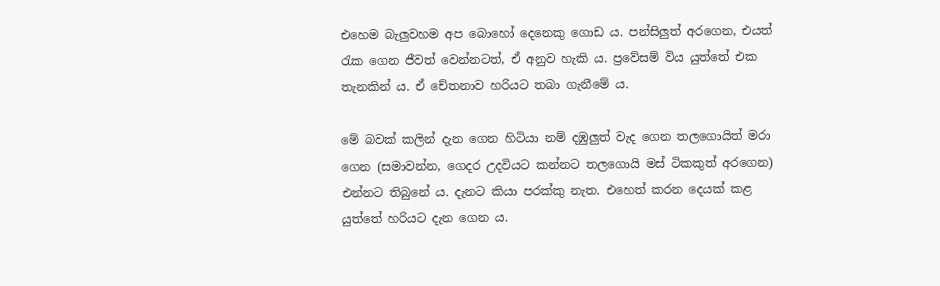එහෙම බැලුවහම අප බොහෝ දෙනෙකු ගොඩ ය. පන්සිලුත් අරගෙන, එයත් රැක ගෙන ජීවත් වෙන්නටත්, ඒ අනුව හැකි ය. ප්‍රවේසම් විය යුත්තේ එක තැනකින් ය. ඒ චේතනාව හරියට තබා ගැනීමේ ය.

මේ බවක් කලින් දැන ගෙන හිටියා නම් දඹුලුත් වැද ගෙන තලගොයිත් මරා ගෙන (සමාවන්න, ගෙදර උදවියට කන්නට තලගොයි මස් ටිකකුත් අරගෙන) එන්නට තිබුනේ ය. දැනට කියා පරක්කු නැත. එහෙත් කරන දෙයක් කළ යුත්තේ හරියට දැන ගෙන ය.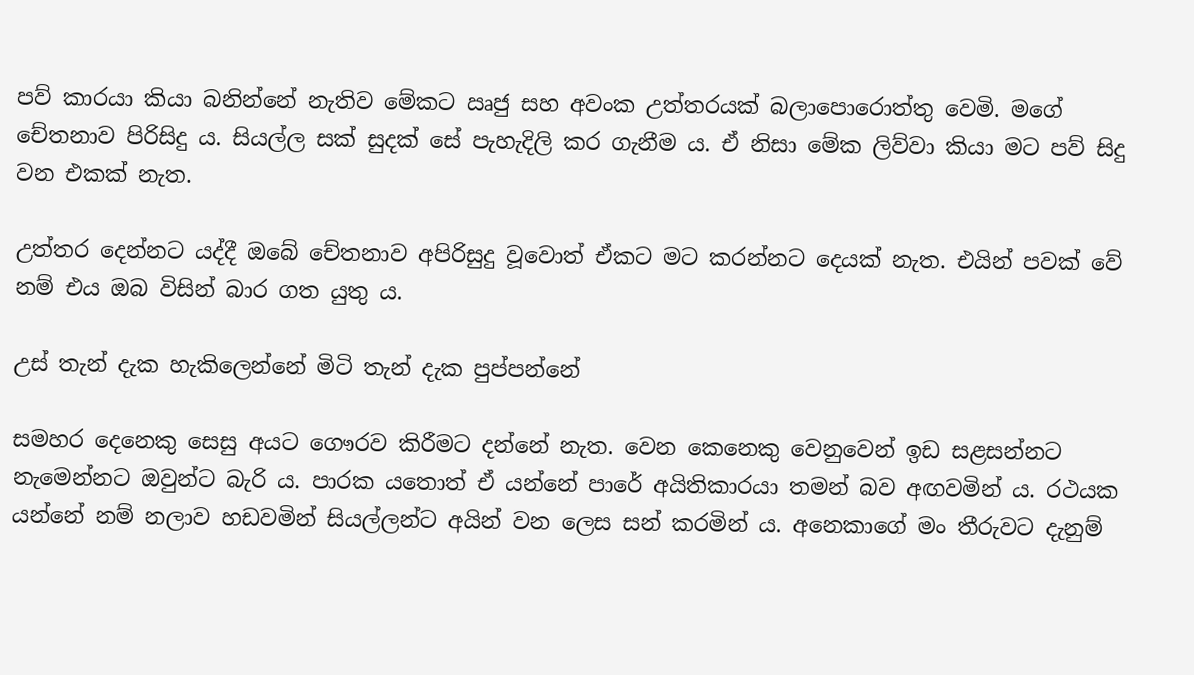පව් කාරයා කියා බනින්නේ නැතිව මේකට ඍජු සහ අවංක උත්තරයක් බලාපොරොත්තු වෙමි. මගේ චේතනාව පිරිසිදු ය. සියල්ල සක් සුදක් සේ පැහැදිලි කර ගැනීම ය. ඒ නිසා මේක ලිව්වා කියා මට පව් සිදු වන එකක් නැත.

උත්තර දෙන්නට යද්දී ඔබේ චේතනාව අපිරිසුදු වූවොත් ඒකට මට කරන්නට දෙයක් නැත. එයින් පවක් වේ නම් එය ඔබ විසින් බාර ගත යුතු ය.

උස් තැන් දැක හැකිලෙන්නේ මිටි තැන් දැක පුප්පන්නේ

සමහර දෙනෙකු සෙසු අයට ගෞරව කිරීමට දන්නේ නැත. වෙන කෙනෙකු වෙනුවෙන් ඉඩ සළසන්නට නැමෙන්නට ඔවුන්ට බැරි ය. පාරක යතොත් ඒ යන්නේ පාරේ අයිතිකාරයා තමන් බව අඟවමින් ය. රථයක යන්නේ නම් නලාව හඩවමින් සියල්ලන්ට අයින් වන ලෙස සන් කරමින් ය. අනෙකාගේ මං තීරුවට දැනුම්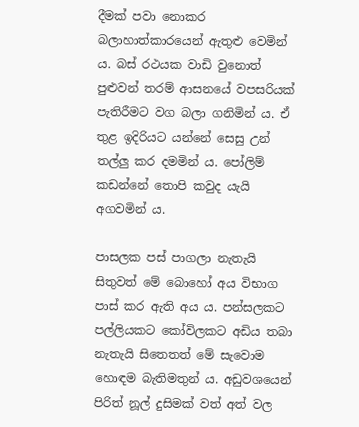දීමක් පවා නොකර බලාහාත්කාරයෙන් ඇතුළු වෙමින් ය. බස් රථයක වාඩි වුනොත් පුළුවන් තරම් ආසනයේ වපසරියක් පැතිරීමට වග බලා ගනිමින් ය. ඒ තුළ ඉදිරියට යන්නේ සෙසු උන් තල්ලු කර දමමින් ය. පෝලිම් කඩන්නේ තොපි කවුද යැයි අගවමින් ය.

පාසලක පස් පාගලා නැතැයි සිතුවත් මේ බොහෝ අය විභාග පාස් කර ඇති අය ය. පන්සලකට පල්ලියකට කෝවිලකට අඩිය තබා නැතැයි සිතෙතත් මේ සැවොම හොඳම බැතිමතුන් ය. අඩුවශයෙන් පිරිත් නූල් දුසිමක් වත් අත් වල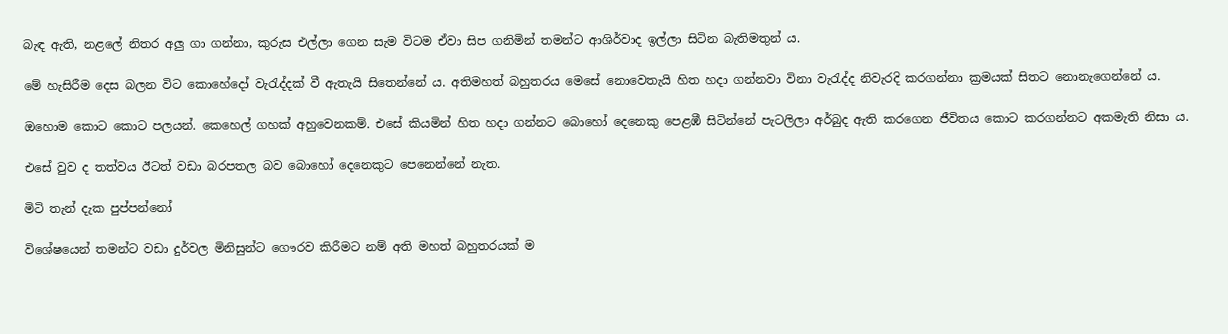බැඳ ඇති, නළලේ නිතර අලු ගා ගන්නා, කුරුස එල්ලා ගෙන සැම විටම ඒවා සිප ගනිමින් තමන්ට ආශිර්වාද ඉල්ලා සිටින බැතිමතුන් ය.

මේ හැසිරීම දෙස බලන විට කොහේදෝ වැරැද්දක් වී ඇතැයි සිතෙන්නේ ය. අතිමහත් බහුතරය මෙසේ නොවෙතැයි හිත හදා ගන්නවා විනා වැරැද්ද නිවැරදි කරගන්නා ක්‍රමයක් සිතට නොනැගෙන්නේ ය.

ඔහොම කොට කොට පලයන්. කෙහෙල් ගහක් අහුවෙනකම්. එසේ කියමින් හිත හදා ගන්නට බොහෝ දෙනෙකු පෙළඹී සිටින්නේ පැටලිලා අර්බුද ඇති කරගෙන ජීවිතය කොට කරගන්නට අකමැති නිසා ය.

එසේ වුව ද තත්වය ඊටත් වඩා බරපතල බව බොහෝ දෙනෙකුට පෙනෙන්නේ නැත.

මිටි තැන් දැක පුප්පන්නෝ

විශේෂයෙන් තමන්ට වඩා දුර්වල මිනිසුන්ට ගෞරව කිරීමට නම් අති මහත් බහුතරයක් ම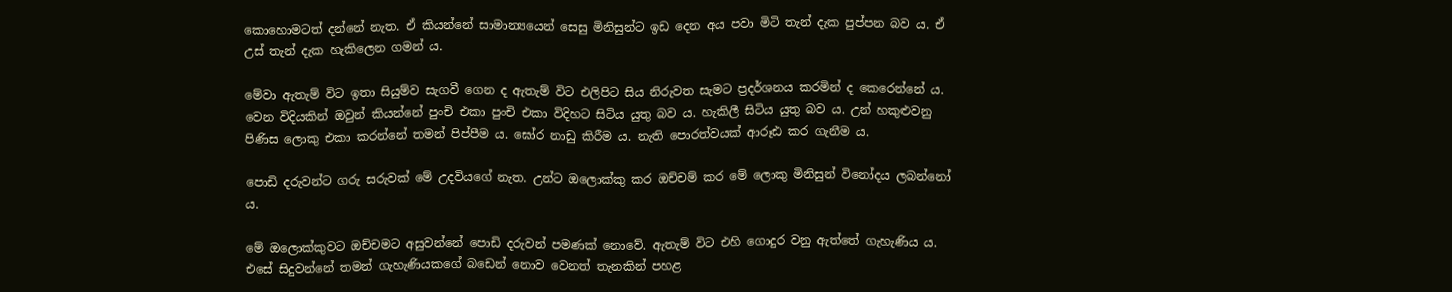කොහොමටත් දන්නේ නැත. ඒ කියන්නේ සාමාන්‍යයෙන් සෙසු මිනිසුන්ට ඉඩ දෙන අය පවා මිටි තැන් දැක පුප්පන බව ය. ඒ උස් තැන් දැක හැකිලෙන ගමන් ය.

මේවා ඇතැම් විට ඉතා සියුම්ව සැගවී ගෙන ද ඇතැම් විට එලිපිට සිය නිරුවත සැමට ප්‍රදර්ශනය කරමින් ද කෙරෙන්නේ ය. වෙන විදියකින් ඔවුන් කියන්නේ පුංචි එකා පුංචි එකා විදිහට සිටිය යුතු බව ය. හැකිලී සිටිය යුතු බව ය. උන් හකුළුවනු පිණිස ලොකු එකා කරන්නේ තමන් පිප්පීම ය. ඝෝර නාඩු කිරීම ය. නැති පොරත්වයක් ආරූඪ කර ගැනීම ය.

පොඩි දරුවන්ට ගරු සරුවක් මේ උදවියගේ නැත. උන්ට ඔලොක්කු කර ඔච්චම් කර මේ ලොකු මිනිසුන් විනෝදය ලබන්නෝ ය.

මේ ඔලොක්කුවට ඔච්චමට අසුවන්නේ පොඩි දරුවන් පමණක් නොවේ. ඇතැම් විට එහි ගොදුර වනු ඇත්තේ ගැහැණිය ය. එසේ සිදුවන්නේ තමන් ගැහැණියකගේ බඩෙන් නොව වෙනත් තැනකින් පහළ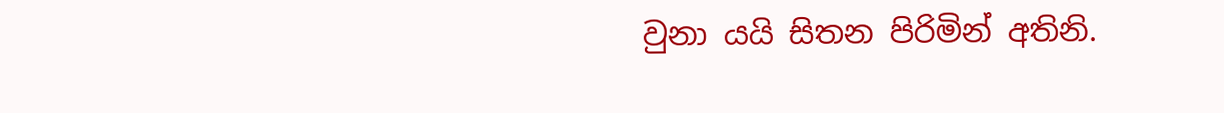වුනා යයි සිතන පිරිමින් අතිනි.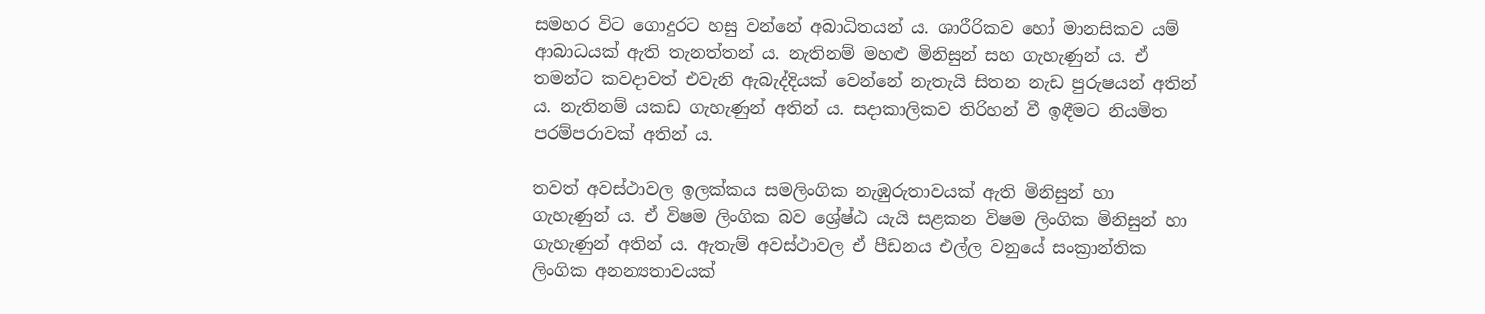සමහර විට ගොදුරට හසු වන්නේ අබාධිතයන් ය. ශාරීරිකව හෝ මානසිකව යම් ආබාධයක් ඇති තැනත්තන් ය. නැතිනම් මහළු මිනිසුන් සහ ගැහැණුන් ය. ඒ තමන්ට කවදාවත් එවැනි ඇබැද්දියක් වෙන්නේ නැතැයි සිතන නැඩ පුරුෂයන් අතින් ය. නැතිනම් යකඩ ගැහැණුන් අතින් ය. සදාකාලිකව තිරිහන් වී ඉඳීමට නියමිත පරම්පරාවක් අතින් ය.

තවත් අවස්ථාවල ඉලක්කය සමලිංගික නැඹුරුතාවයක් ඇති මිනිසුන් හා ගැහැණුන් ය. ඒ විෂම ලිංගික බව ශ්‍රේෂ්ඨ යැයි සළකන විෂම ලිංගික මිනිසුන් හා ගැහැණුන් අතින් ය. ඇතැම් අවස්ථාවල ඒ පීඩනය එල්ල වනුයේ සංක්‍රාන්තික ලිංගික අනන්‍යතාවයක්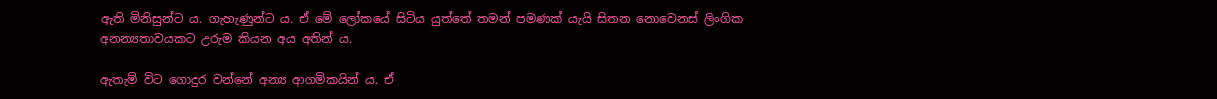ඇති මිනිසුන්ට ය. ගැහැණුන්ට ය. ඒ මේ ලෝකයේ සිටිය යුත්තේ තමන් පමණක් යැයි සිතන නොවෙනස් ලිංගික අනන්‍යතාවයකට උරුම කියන අය අතින් ය.

ඇතැම් විට ගොදුර වන්නේ අන්‍ය ආගමිකයින් ය. ඒ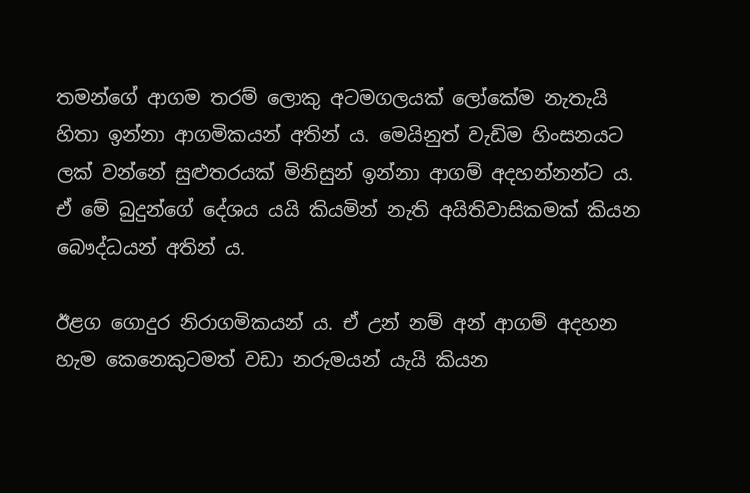තමන්ගේ ආගම තරම් ලොකු අටමගලයක් ලෝකේම නැතැයි හිතා ඉන්නා ආගමිකයන් අතින් ය. මෙයිනුත් වැඩිම හිංසනයට ලක් වන්නේ සුළුතරයක් මිනිසුන් ඉන්නා ආගම් අදහන්නන්ට ය. ඒ මේ බුදුන්ගේ දේශය යයි කියමින් නැති අයිතිවාසිකමක් කියන බෞද්ධයන් අතින් ය.

ඊළග ගොදුර නිරාගමිකයන් ය. ඒ උන් නම් අන් ආගම් අදහන හැම කෙනෙකුටමත් වඩා නරුමයන් යැයි කියන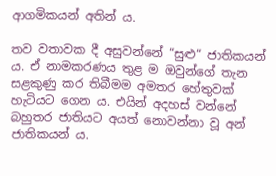ආගමිකයන් අතින් ය.

තව වතාවක දී අසුවන්නේ “සුළු“ ජාතිකයන් ය. ඒ නාමකරණය තුළ ම ඔවුන්ගේ තැන සළකුණු කර තිබීමම අමතර හේතුවක් හැටියට ගෙන ය. එයින් අදහස් වන්නේ බහුතර ජාතියට අයත් නොවන්නා වූ අන් ජාතිකයන් ය.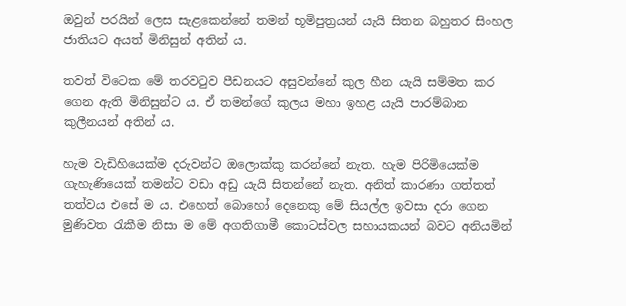ඔවුන් පරයින් ලෙස සැළකෙන්නේ තමන් භූමිපුත්‍රයන් යැයි සිතන බහුතර සිංහල ජාතියට අයත් මිනිසුන් අතින් ය.

තවත් විටෙක මේ තරවටුව පීඩනයට අසුවන්නේ කුල හීන යැයි සම්මත කර ගෙන ඇති මිනිසුන්ට ය. ඒ තමන්ගේ කුලය මහා ඉහළ යැයි පාරම්බාන කුලීනයන් අතින් ය.

හැම වැඩිහියෙක්ම දරුවන්ට ඔලොක්කු කරන්නේ නැත. හැම පිරිමියෙක්ම ගැහැණියෙක් තමන්ට වඩා අඩු යැයි සිතන්නේ නැත. අනිත් කාරණා ගත්තත් තත්වය එසේ ම ය. එහෙත් බොහෝ දෙනෙකු මේ සියල්ල ඉවසා දරා ගෙන මුණිවත රැකීම නිසා ම මේ අගතිගාමී කොටස්වල සහායකයන් බවට අනියමින්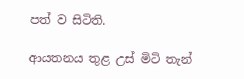පත් ව සිටිති.

ආයතනය තුළ උස් මිටි තැන්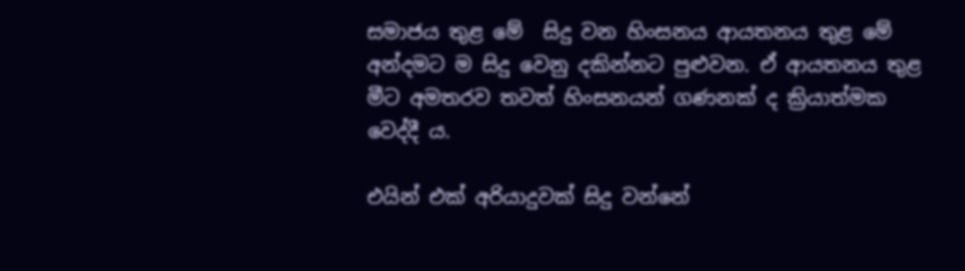සමාජය තුළ මේ  සිදු වන හිංසනය ආයතනය තුළ මේ අන්දමට ම සිදු වෙනු දකින්නට පුළුවන. ඒ ආයතනය තුළ මීට අමතරව තවත් හිංසනයන් ගණනක් ද ක්‍රියාත්මක වෙද්දී ය.

එයින් එක් අරියාදුවක් සිදු වන්නේ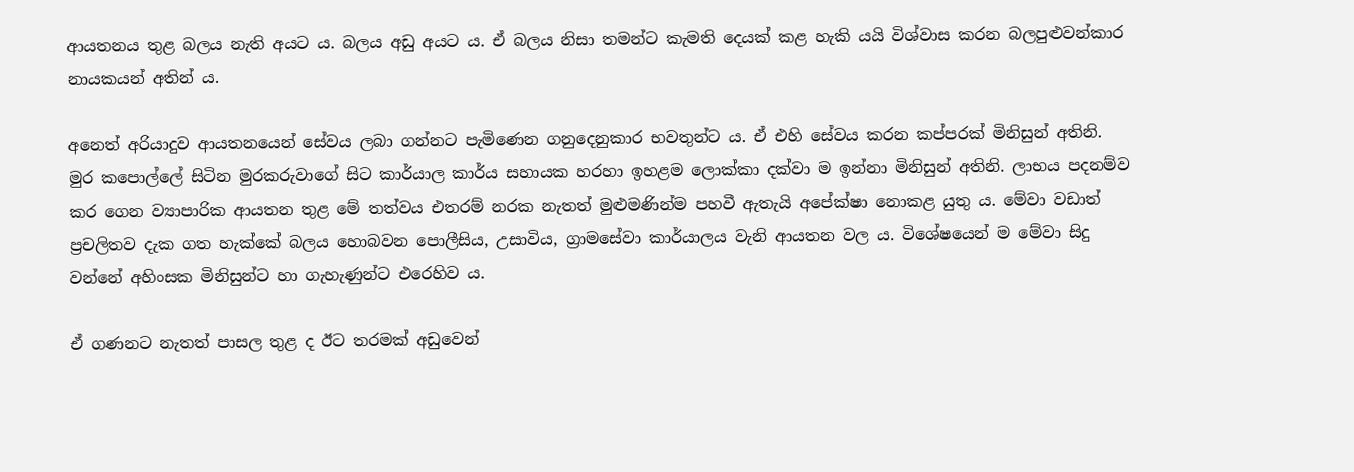ආයතනය තුළ බලය නැති අයට ය. බලය අඩු අයට ය. ඒ බලය නිසා තමන්ට කැමති දෙයක් කළ හැකි යයි විශ්වාස කරන බලපුළුවන්කාර නායකයන් අතින් ය.

අනෙත් අරියාදුව ආයතනයෙන් සේවය ලබා ගන්නට පැමිණෙන ගනුදෙනුකාර භවතුන්ට ය. ඒ එහි සේවය කරන කප්පරක් මිනිසුන් අතිනි. මුර කපොල්ලේ සිටින මුරකරුවාගේ සිට කාර්යාල කාර්ය සහායක හරහා ඉහළම ලොක්කා දක්වා ම ඉන්නා මිනිසුන් අතිනි. ලාභය පදනම්ව කර ගෙන ව්‍යාපාරික ආයතන තුළ මේ තත්වය එතරම් නරක නැතත් මුළුමණින්ම පහවී ඇතැයි අපේක්ෂා නොකළ යුතු ය. මේවා වඩාත් ප්‍රචලිතව දැක ගත හැක්කේ බලය හොබවන පොලීසිය, උසාවිය, ග්‍රාමසේවා කාර්යාලය වැනි ආයතන වල ය. විශේෂයෙන් ම මේවා සිදු වන්නේ අහිංසක මිනිසුන්ට හා ගැහැණුන්ට එරෙහිව ය.

ඒ ගණනට නැතත් පාසල තුළ ද ඊට තරමක් අඩුවෙන්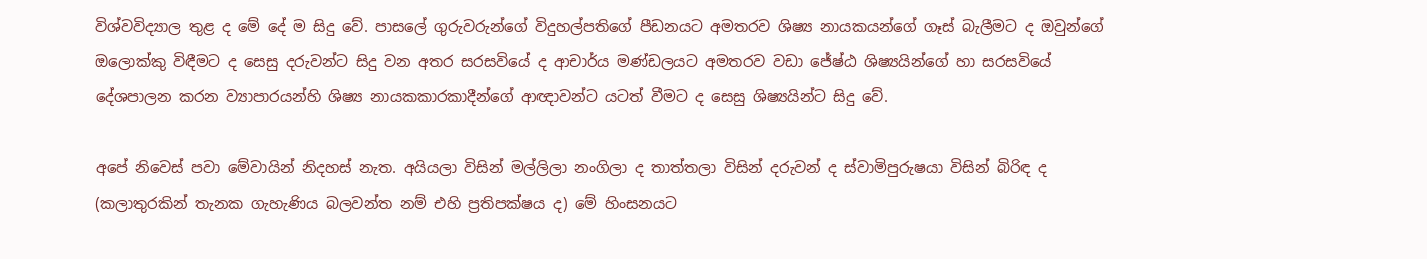විශ්වවිද්‍යාල තුළ ද මේ දේ ම සිදු වේ. පාසලේ ගුරුවරුන්ගේ විදුහල්පතිගේ පීඩනයට අමතරව ශිෂ්‍ය නායකයන්ගේ ගෑස් බැලීමට ද ඔවුන්ගේ ඔලොක්කු විඳීමට ද සෙසු දරුවන්ට සිදු වන අතර සරසවියේ ද ආචාර්ය මණ්ඩලයට අමතරව වඩා ජේෂ්ඨ ශිෂ්‍යයින්ගේ හා සරසවියේ දේශපාලන කරන ව්‍යාපාරයන්හි ශිෂ්‍ය නායකකාරකාදීන්ගේ ආඥාවන්ට යටත් වීමට ද සෙසු ශිෂ්‍යයින්ට සිදු වේ.

අපේ නිවෙස් පවා මේවායින් නිදහස් නැත. අයියලා විසින් මල්ලිලා නංගිලා ද තාත්තලා විසින් දරුවන් ද ස්වාමිපුරුෂයා විසින් බිරිඳ ද (කලාතුරකින් තැනක ගැහැණිය බලවන්ත නම් එහි ප්‍රතිපක්ෂය ද) මේ හිංසනයට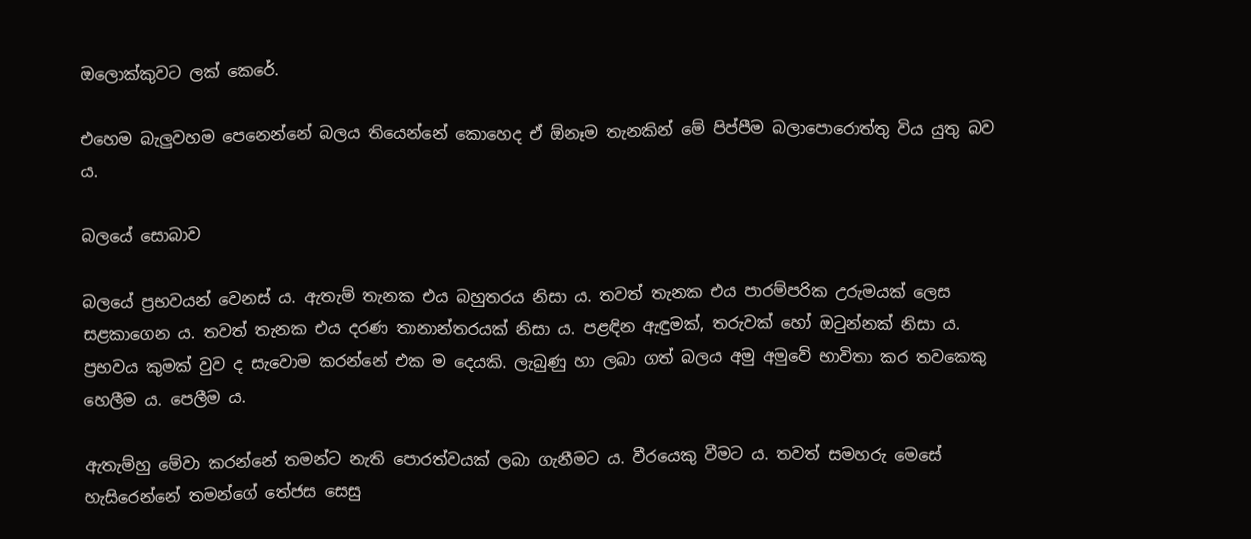ඔලොක්කුවට ලක් කෙරේ.

එහෙම බැලුවහම පෙනෙන්නේ බලය තියෙන්නේ කොහෙද ඒ ඕනෑම තැනකින් මේ පිප්පීම බලාපොරොත්තු විය යුතු බව ය.

බලයේ සොබාව

බලයේ ප්‍රභවයන් වෙනස් ය. ඇතැම් තැනක එය බහුතරය නිසා ය. තවත් තැනක එය පාරම්පරික උරුමයක් ලෙස සළකාගෙන ය. තවත් තැනක එය දරණ තානාන්තරයක් නිසා ය. පළඳින ඇඳුමක්, තරුවක් හෝ ඔටුන්නක් නිසා ය. ප්‍රභවය කුමක් වුව ද සැවොම කරන්නේ එක ම දෙයකි. ලැබුණු හා ලබා ගත් බලය අමු අමුවේ භාවිතා කර තවකෙකු හෙලීම ය. පෙලීම ය.

ඇතැම්හු මේවා කරන්නේ තමන්ට නැති පොරත්වයක් ලබා ගැනීමට ය. වීරයෙකු වීමට ය. තවත් සමහරු මෙසේ හැසිරෙන්නේ තමන්ගේ තේජස සෙසු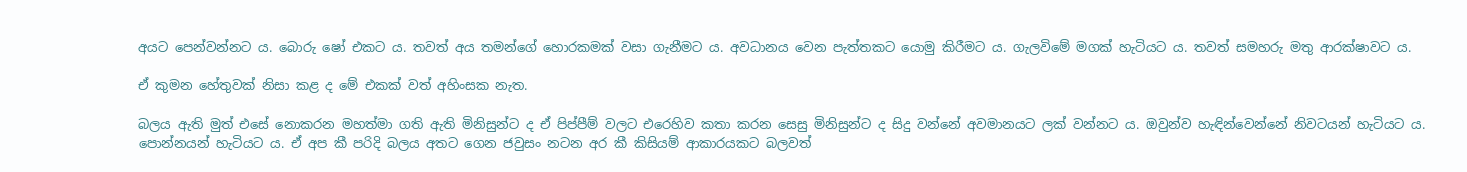අයට පෙන්වන්නට ය. බොරු ෂෝ එකට ය. තවත් අය තමන්ගේ හොරකමක් වසා ගැනීමට ය. අවධානය වෙන පැත්තකට යොමු කිරීමට ය. ගැලවිමේ මගක් හැටියට ය. තවත් සමහරු මතු ආරක්ෂාවට ය.

ඒ කුමන හේතුවක් නිසා කළ ද මේ එකක් වත් අහිංසක නැත.

බලය ඇති මුත් එසේ නොකරන මහත්මා ගති ඇති මිනිසුන්ට ද ඒ පිප්පීම් වලට එරෙහිව කතා කරන සෙසු මිනිසුන්ට ද සිදු වන්නේ අවමානයට ලක් වන්නට ය. ඔවුන්ව හැඳින්වෙන්නේ නිවටයන් හැටියට ය. පොන්නයන් හැටියට ය. ඒ අප කී පරිදි බලය අතට ගෙන ජවුසං නටන අර කී කිසියම් ආකාරයකට බලවත්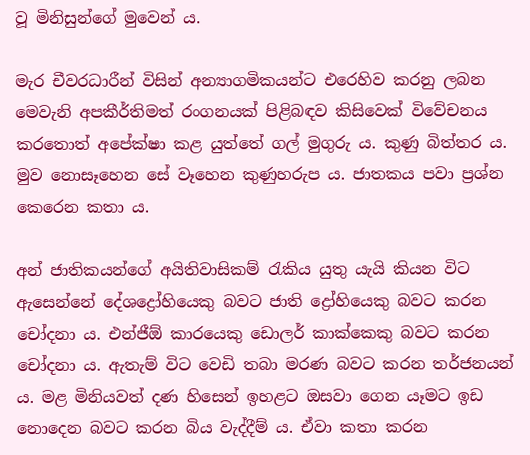වූ මිනිසුන්ගේ මුවෙන් ය.

මැර චීවරධාරීන් විසින් අන්‍යාගමිකයන්ට එරෙහිව කරනු ලබන මෙවැනි අපකීර්තිමත් රංගනයක් පිළිබඳව කිසිවෙක් විවේචනය කරතොත් අපේක්ෂා කළ යුත්තේ ගල් මුගුරු ය. කුණු බිත්තර ය. මුව නොසෑහෙන සේ වෑහෙන කුණුහරුප ය. ජාතකය පවා ප්‍රශ්න කෙරෙන කතා ය.

අන් ජාතිකයන්ගේ අයිතිවාසිකම් රැකිය යුතු යැයි කියන විට ඇසෙන්නේ දේශද්‍රෝහියෙකු බවට ජාති ද්‍රෝහියෙකු බවට කරන චෝදනා ය. එන්ජීඕ කාරයෙකු ඩොලර් කාක්කෙකු බවට කරන චෝදනා ය. ඇතැම් විට වෙඩි තබා මරණ බවට කරන තර්ජනයන් ය. මළ මිනියවත් දණ හිසෙන් ඉහළට ඔසවා ගෙන යෑමට ඉඩ නොදෙන බවට කරන බිය වැද්දීම් ය. ඒවා කතා කරන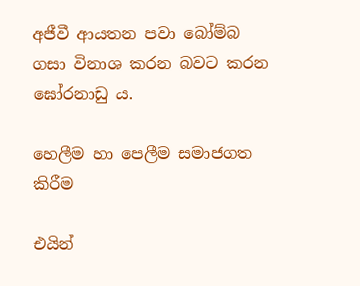අජීවී ආයතන පවා බෝම්බ ගසා විනාශ කරන බවට කරන ඝෝරනාඩු ය.

හෙලීම හා පෙලීම සමාජගත කිරීම

එයින්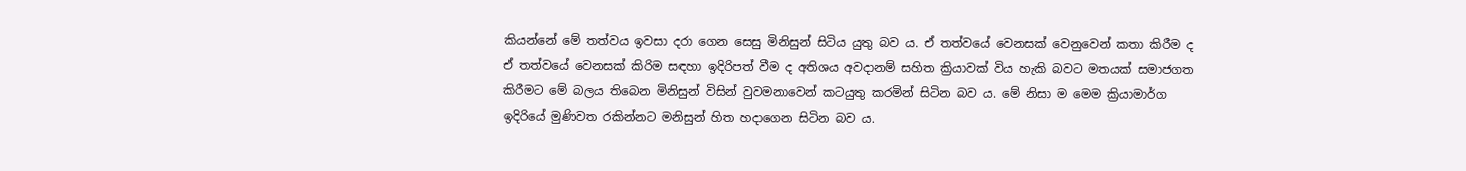කියන්නේ මේ තත්වය ඉවසා දරා ගෙන සෙසු මිනිසුන් සිටිය යුතු බව ය. ඒ තත්වයේ වෙනසක් වෙනුවෙන් කතා කිරීම ද ඒ තත්වයේ වෙනසක් කිරිම සඳහා ඉදිරිපත් වීම ද අතිශය අවදානම් සහිත ක්‍රියාවක් විය හැකි බවට මතයක් සමාජගත කිරීමට මේ බලය තිබෙන මිනිසුන් විසින් වුවමනාවෙන් කටයුතු කරමින් සිටින බව ය. මේ නිසා ම මෙම ක්‍රියාමාර්ග ඉදිරියේ මුණිවත රකින්නට මනිසුන් හිත හදාගෙන සිටින බව ය.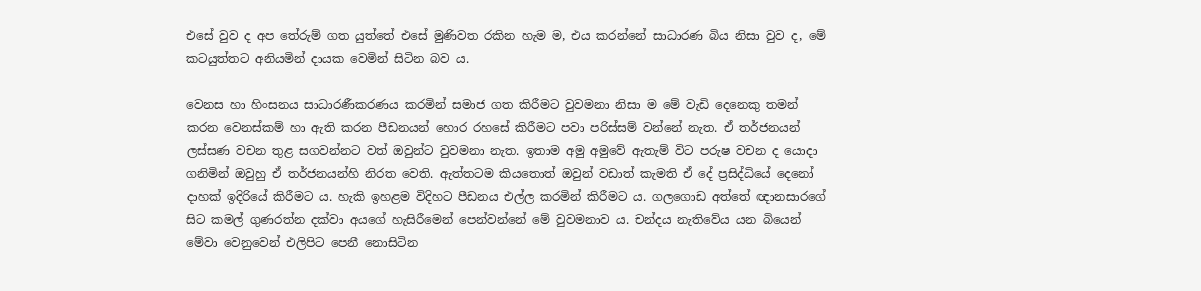එසේ වුව ද අප තේරුම් ගත යුත්තේ එසේ මුණිවත රකින හැම ම, එය කරන්නේ සාධාරණ බිය නිසා වුව ද, මේ කටයුත්තට අනියමින් දායක වෙමින් සිටින බව ය.

වෙනස හා හිංසනය සාධාරණීකරණය කරමින් සමාජ ගත කිරීමට වුවමනා නිසා ම මේ වැඩි දෙනෙකු තමන් කරන වෙනස්කම් හා ඇති කරන පීඩනයන් හොර රහසේ කිරීමට පවා පරිස්සම් වන්නේ නැත. ඒ තර්ජනයන් ලස්සණ වචන තුළ සගවන්නට වත් ඔවුන්ට වුවමනා නැත. ඉතාම අමු අමුවේ ඇතැම් විට පරුෂ වචන ද යොදා ගනිමින් ඔවුහු ඒ තර්ජනයන්හි නිරත වෙති. ඇත්තටම කියතොත් ඔවුන් වඩාත් කැමති ඒ දේ ප්‍රසිද්ධියේ දෙනෝ දාහක් ඉදිරියේ කිරීමට ය. හැකි ඉහළම විදිහට පීඩනය එල්ල කරමින් කිරීමට ය. ගලගොඩ අත්තේ ඥානසාරගේ සිට කමල් ගුණරත්න දක්වා අයගේ හැසිරීමෙන් පෙන්වන්නේ මේ වුවමනාව ය. චන්දය නැතිවේය යන බියෙන් මේවා වෙනුවෙන් එලිපිට පෙනී නොසිටින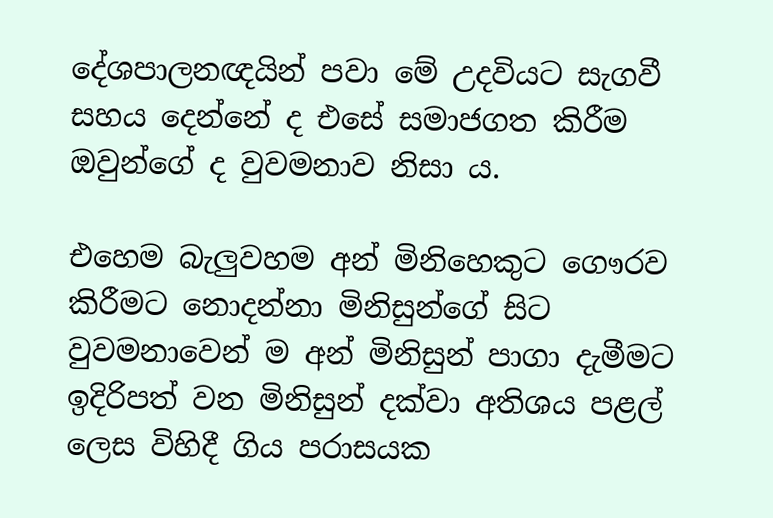දේශපාලනඥයින් පවා මේ උදවියට සැගවී සහය දෙන්නේ ද එසේ සමාජගත කිරීම ඔවුන්ගේ ද වුවමනාව නිසා ය.

එහෙම බැලුවහම අන් මිනිහෙකුට ගෞරව කිරීමට නොදන්නා මිනිසුන්ගේ සිට වුවමනාවෙන් ම අන් මිනිසුන් පාගා දැමීමට ඉදිරිපත් වන මිනිසුන් දක්වා අතිශය පළල් ලෙස විහිදී ගිය පරාසයක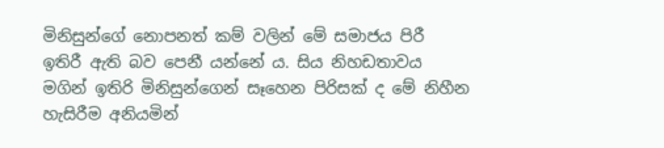මිනිසුන්ගේ නොපනත් කම් වලින් මේ සමාජය පිරී ඉතිරී ඇති බව පෙනී යන්නේ ය. සිය නිහඩතාවය මගින් ඉතිරි මිනිසුන්ගෙන් සෑහෙන පිරිසක් ද මේ නිහීන හැසිරීම අනියමින්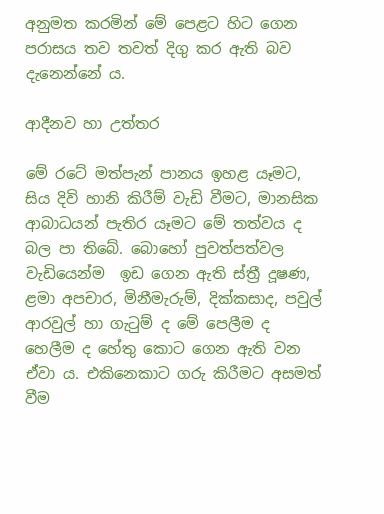අනුමත කරමින් මේ පෙළට හිට ගෙන පරාසය තව තවත් දිගු කර ඇති බව දැනෙන්නේ ය.

ආදීනව හා උත්තර

මේ රටේ මත්පැන් පානය ඉහළ යෑමට, සිය දිවි හානි කිරීම් වැඩි වීමට, මානසික ආබාධයන් පැතිර යෑමට මේ තත්වය ද බල පා තිබේ. බොහෝ පුවත්පත්වල වැඩියෙන්ම  ඉඩ ගෙන ඇති ස්ත්‍රී දූෂණ, ළමා අපචාර, මිනීමැරුම්, දික්කසාද, පවුල් ආරවුල් හා ගැටුම් ද මේ පෙලීම ද හෙලීම ද හේතු කොට ගෙන ඇති වන ඒවා ය. එකිනෙකාට ගරු කිරීමට අසමත් වීම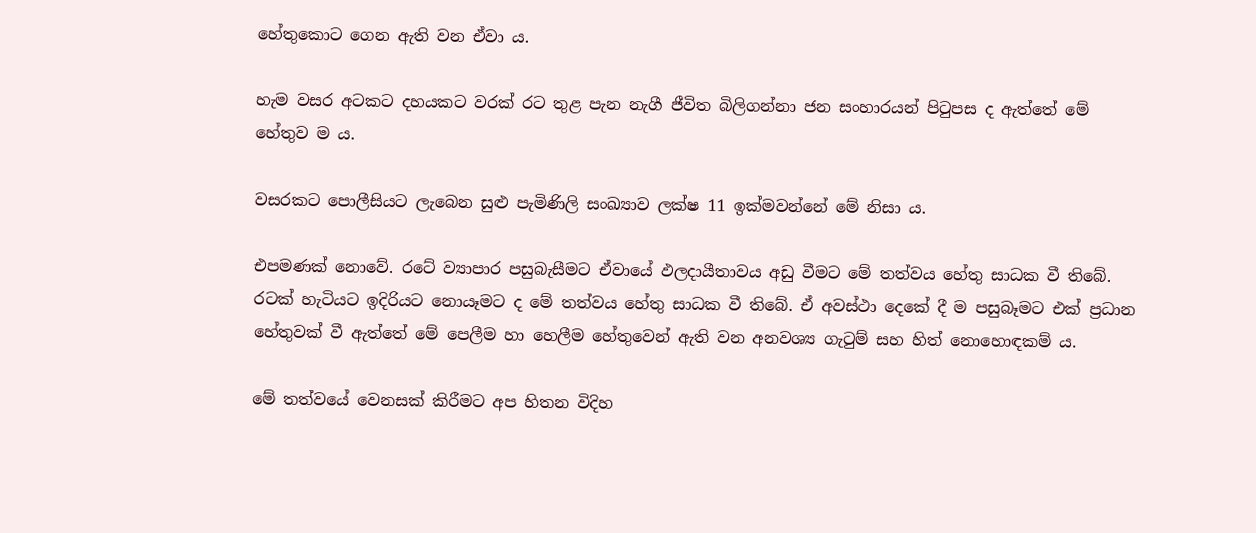හේතුකොට ගෙන ඇති වන ඒවා ය.

හැම වසර අටකට දහයකට වරක් රට තුළ පැන නැගී ජීවිත බිලිගන්නා ජන සංහාරයන් පිටුපස ද ඇත්තේ මේ හේතුව ම ය.

වසරකට පොලීසියට ලැබෙන සුළු පැමිණිලි සංඛ්‍යාව ලක්ෂ 11 ඉක්මවන්නේ මේ නිසා ය.

එපමණක් නොවේ. රටේ ව්‍යාපාර පසුබැසීමට ඒවායේ ඵලදායීතාවය අඩු වීමට මේ තත්වය හේතු සාධක වී තිබේ. රටක් හැටියට ඉදිරියට නොයෑමට ද මේ තත්වය හේතු සාධක වී තිබේ. ඒ අවස්ථා දෙකේ දී ම පසුබෑමට එක් ප්‍රධාන හේතුවක් වී ඇත්තේ මේ පෙලීම හා හෙලීම හේතුවෙන් ඇති වන අනවශ්‍ය ගැටුම් සහ හිත් නොහොඳකම් ය.

මේ තත්වයේ වෙනසක් කිරීමට අප හිතන විදිහ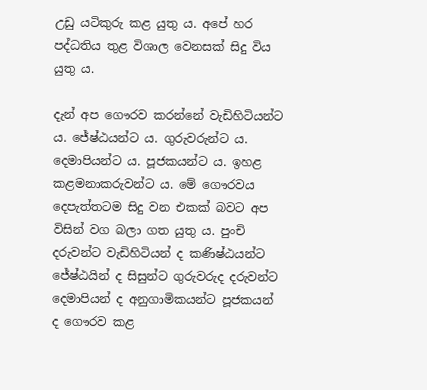උඩු යටිකුරු කළ යුතු ය. අපේ හර පද්ධතිය තුළ විශාල වෙනසක් සිදු විය යුතු ය.

දැන් අප ගෞරව කරන්නේ වැඩිහිටියන්ට ය. ජේෂ්ඨයන්ට ය. ගුරුවරුන්ට ය. දෙමාපියන්ට ය. පූජකයන්ට ය. ඉහළ කළමනාකරුවන්ට ය. මේ ගෞරවය දෙපැත්තටම සිදු වන එකක් බවට අප විසින් වග බලා ගත යුතු ය. පුංචි දරුවන්ට වැඩිහිටියන් ද කණිෂ්ඨයන්ට ජේෂ්ඨයින් ද සිසුන්ට ගුරුවරුද දරුවන්ට දෙමාපියන් ද අනුගාමිකයන්ට පූජකයන් ද ගෞරව කළ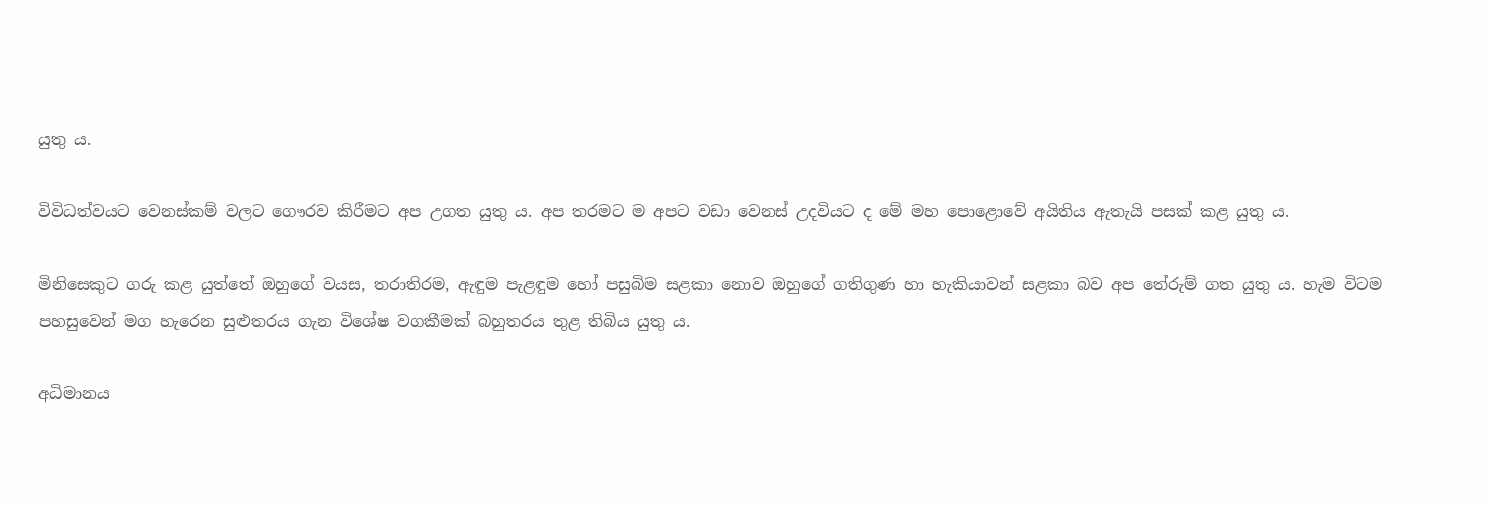යුතු ය.

විවිධත්වයට වෙනස්කම් වලට ගෞරව කිරීමට අප උගත යුතු ය. අප තරමට ම අපට වඩා වෙනස් උදවියට ද මේ මහ පොළොවේ අයිතිය ඇතැයි පසක් කළ යුතු ය.

මිනිසෙකුට ගරු කළ යුත්තේ ඔහුගේ වයස, තරාතිරම, ඇඳුම පැළඳුම හෝ පසුබිම සළකා නොව ඔහුගේ ගතිගුණ හා හැකියාවන් සළකා බව අප තේරුම් ගත යුතු ය. හැම විටම පහසුවෙන් මග හැරෙන සුළුතරය ගැන විශේෂ වගකීමක් බහුතරය තුළ තිබිය යුතු ය.

අධිමානය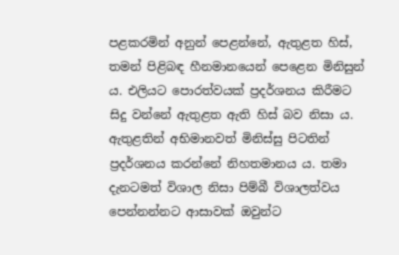පළකරමින් අනුන් පෙළන්නේ, ඇතුළත හිස්, තමන් පිළිබඳ හීනමානයෙන් පෙළෙන මිනිසුන් ය. එලියට පොරත්වයක් ප්‍රදර්ශනය කිරීමට සිදු වන්නේ ඇතුළත ඇති හිස් බව නිසා ය. ඇතුළතින් අභිමානවත් මිනිස්සු පිටතින් ප්‍රදර්ශනය කරන්නේ නිහතමානය ය. තමා දැනටමත් විශාල නිසා පිම්බී විශාලත්වය පෙන්නන්නට ආසාවක් ඔවුන්ට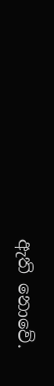ඇති නොවේ.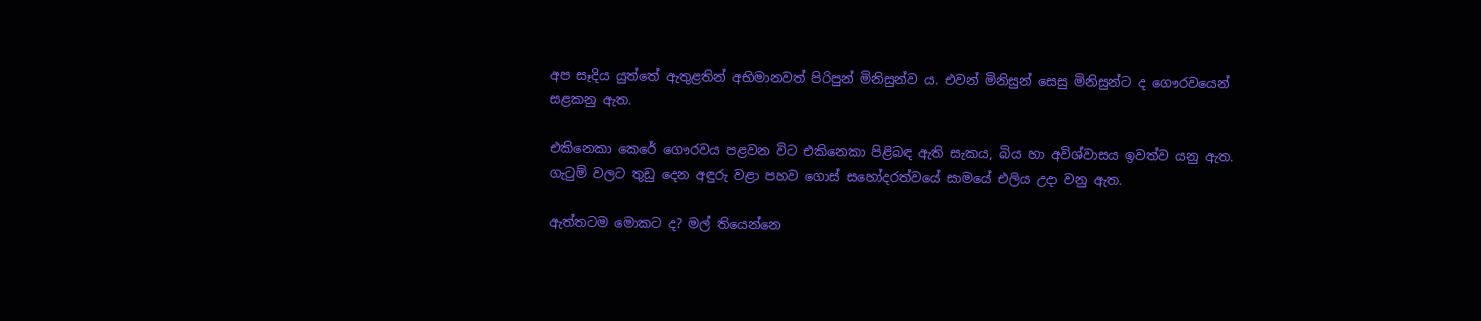අප සෑදිය යුත්තේ ඇතුළතින් අභිමානවත් පිරිපුන් මිනිසුන්ව ය. එවන් මිනිසුන් සෙසු මිනිසුන්ට ද ගෞරවයෙන් සළකනු ඇත.

එකිනෙකා කෙරේ ගෞරවය පළවන විට එකිනෙකා පිළිබඳ ඇති සැකය, බිය හා අවිශ්වාසය ඉවත්ව යනු ඇත. ගැටුම් වලට තුඩු දෙන අඳුරු වළා පහව ගොස් සහෝදරත්වයේ සාමයේ එලිය උදා වනු ඇත.

ඇත්තටම මොකට ද? මල් තියෙන්නෙ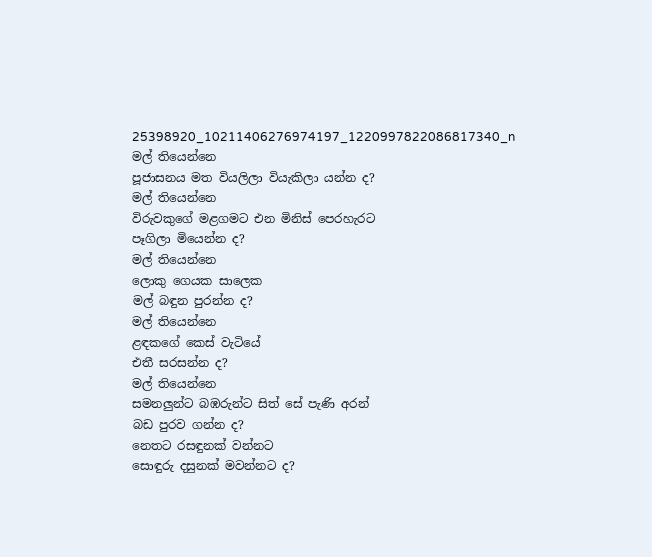25398920_10211406276974197_1220997822086817340_n
මල් තියෙන්නෙ
පූජාසනය මත වියලිලා වියැකිලා යන්න ද?
මල් තියෙන්නෙ
විරුවකුගේ මළගමට එන මිනිස් පෙරහැරට
පෑගිලා මියෙන්න ද?
මල් තියෙන්නෙ
ලොකු ගෙයක සාලෙක
මල් බඳුන පුරන්න ද?
මල් තියෙන්නෙ
ළඳකගේ කෙස් වැටියේ
එතී සරසන්න ද?
මල් තියෙන්නෙ
සමනලුන්ට බඹරුන්ට සිත් සේ පැණි අරන්
බඩ පුරව ගන්න ද?
නෙතට රසඳුනක් වන්නට
සොඳුරු දසුනක් මවන්නට ද?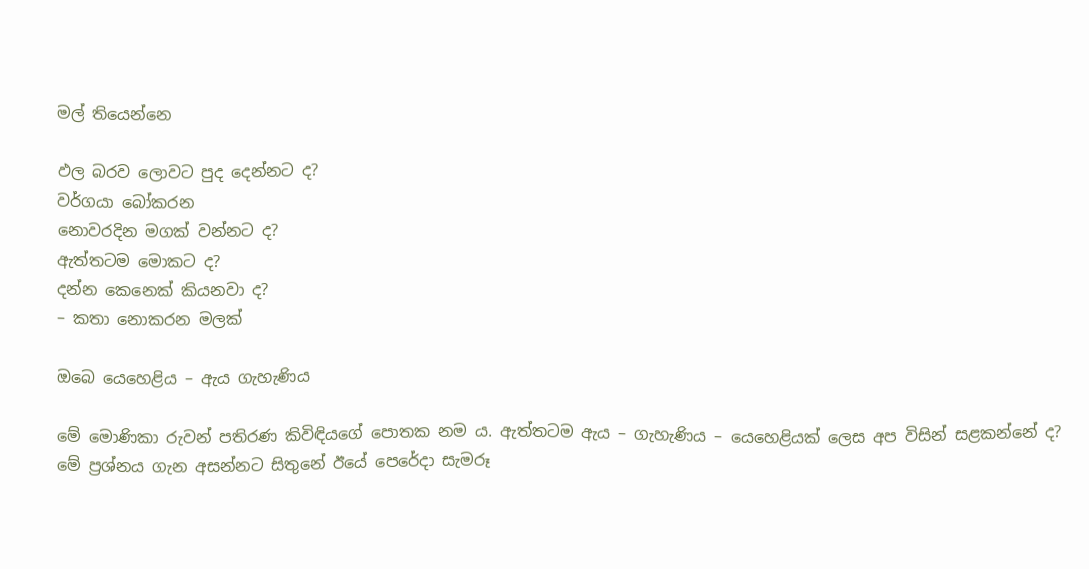මල් තියෙන්නෙ

ඵල බරව ලොවට පුද දෙන්නට ද?
වර්ගයා බෝකරන
නොවරදින මගක් වන්නට ද?
ඇත්තටම මොකට ද?
දන්න කෙනෙක් කියනවා ද?
– කතා නොකරන මලක්

ඔබෙ යෙහෙළිය – ඇය ගැහැණිය

මේ මොණිකා රුවන් පතිරණ කිවිඳියගේ පොතක නම ය. ඇත්තටම ඇය – ගැහැණිය – යෙහෙළියක් ලෙස අප විසින් සළකන්නේ ද? මේ ප්‍රශ්නය ගැන අසන්නට සිතුනේ ඊයේ පෙරේදා සැමරූ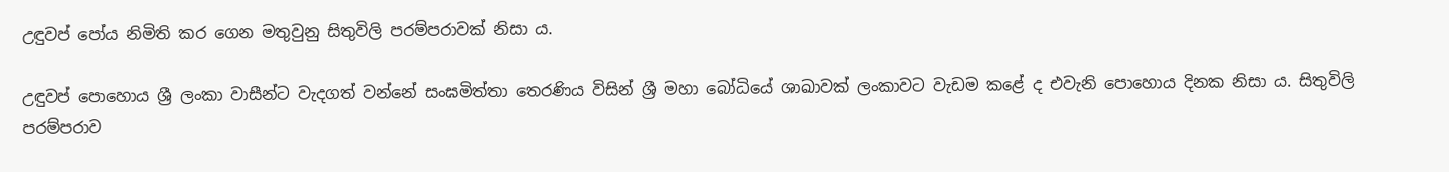උඳුවප් පෝය නිමිති කර ගෙන මතුවුනු සිතුවිලි පරම්පරාවක් නිසා ය.

උඳුවප් පොහොය ශ්‍රී ලංකා වාසීන්ට වැදගත් වන්නේ සංඝමිත්තා තෙරණිය විසින් ශ්‍රී මහා බෝධියේ ශාඛාවක් ලංකාවට වැඩම කළේ ද එවැනි පොහොය දිනක නිසා ය. සිතුවිලි පරම්පරාව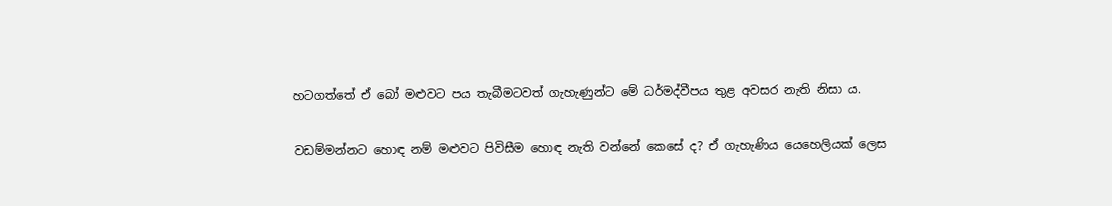හටගත්තේ ඒ බෝ මළුවට පය තැබීමටවත් ගැහැණුන්ට මේ ධර්මද්වීපය තුළ අවසර නැති නිසා ය.

වඩම්මන්නට හොඳ නම් මළුවට පිවිසීම හොඳ නැති වන්නේ කෙසේ ද? ඒ ගැහැණිය යෙහෙලියක් ලෙස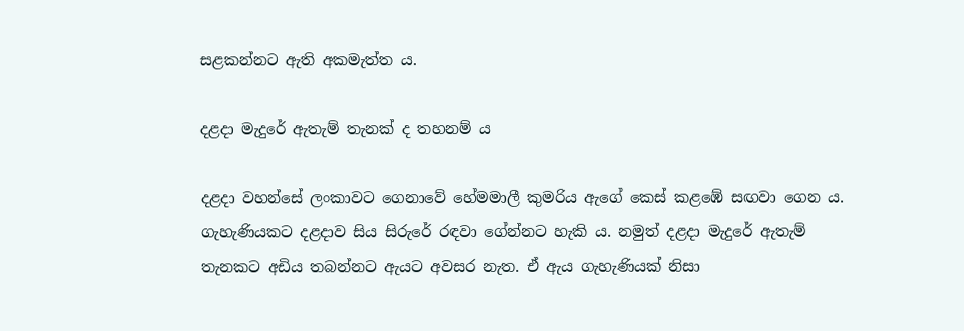සළකන්නට ඇති අකමැත්ත ය.

දළදා මැදුරේ ඇතැම් තැනක් ද තහනම් ය

දළදා වහන්සේ ලංකාවට ගෙනාවේ හේමමාලී කුමරිය ඇගේ කෙස් කළඹේ සඟවා ගෙන ය. ගැහැණියකට දළදාව සිය සිරුරේ රඳවා ගේන්නට හැකි ය. නමුත් දළදා මැදුරේ ඇතැම් තැනකට අඩිය තබන්නට ඇයට අවසර නැත. ඒ ඇය ගැහැණියක් නිසා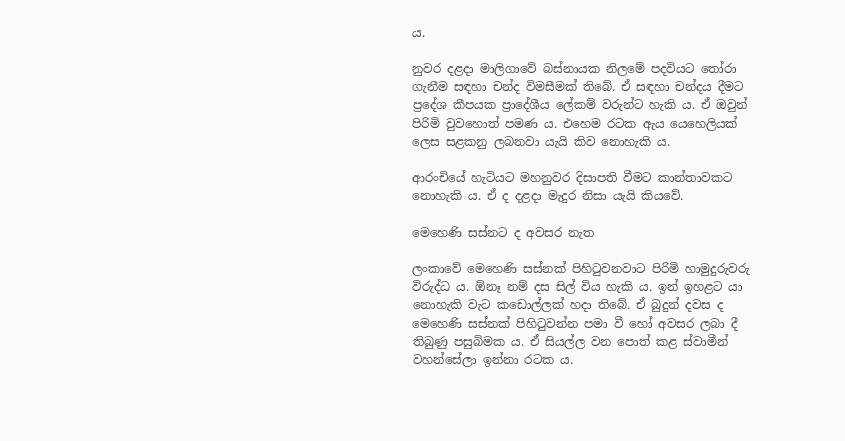ය.

නුවර දළදා මාලිගාවේ බස්නායක නිලමේ පදවියට තෝරා ගැනීම සඳහා චන්ද විමසීමක් තිබේ. ඒ සඳහා චන්දය දීමට ප්‍රදේශ කීපයක ප්‍රාදේශීය ලේකම් වරුන්ට හැකි ය. ඒ ඔවුන් පිරිමි වුවහොත් පමණ ය. එහෙම රටක ඇය යෙහෙලියක් ලෙස සළකනු ලබනවා යැයි කිව නොහැකි ය.

ආරංචියේ හැටියට මහනුවර දිසාපති වීමට කාන්තාවකට නොහැකි ය. ඒ ද දළදා මැදුර නිසා යැයි කියවේ.

මෙහෙණි සස්නට ද අවසර නැත

ලංකාවේ මෙහෙණි සස්නක් පිහිටුවනවාට පිරිමි හාමුදුරුවරු විරුද්ධ ය. ඕනෑ නම් දස සිල් විය හැකි ය. ඉන් ඉහළට යා නොහැකි වැට කඩොල්ලක් හදා තිබේ. ඒ බුදුන් දවස ද මෙහෙණි සස්නක් පිහිටුවන්න පමා වී හෝ අවසර ලබා දී තිබුණු පසුබිමක ය. ඒ සියල්ල වන පොත් කළ ස්වාමීන් වහන්සේලා ඉන්නා රටක ය.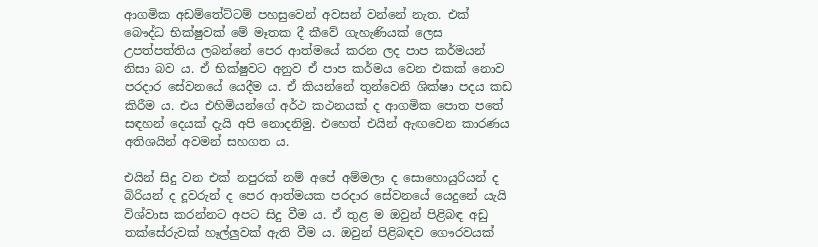ආගමික අඩම්තේට්ටම් පහසුවෙන් අවසන් වන්නේ නැත. එක් බෞද්ධ භික්ෂුවක් මේ මෑතක දී කීවේ ගැහැණියක් ලෙස උපත්පත්තිය ලබන්නේ පෙර ආත්මයේ කරන ලද පාප කර්මයන් නිසා බව ය. ඒ භික්ෂුවට අනුව ඒ පාප කර්මය වෙන එකක් නොව පරදාර සේවනයේ යෙදීම ය. ඒ කියන්නේ තුන්වෙනි ශික්ෂා පදය කඩ කිරීම ය. එය එහිමියන්ගේ අර්ථ කථනයක් ද ආගමික පොත පතේ සඳහන් දෙයක් දැයි අපි නොදනිමු. එහෙත් එයින් ඇඟවෙන කාරණය අතිශයින් අවමන් සහගත ය.

එයින් සිදු වන එක් නපුරක් නම් අපේ අම්මලා ද සොහොයුරියන් ද බිරියන් ද දූවරුන් ද පෙර ආත්මයක පරදාර සේවනයේ යෙදුනේ යැයි විශ්වාස කරන්නට අපට සිදු වීම ය. ඒ තුළ ම ඔවුන් පිළිබඳ අඩු තක්සේරුවක් හෑල්ලුවක් ඇති වීම ය. ඔවුන් පිළිබඳව ගෞරවයක්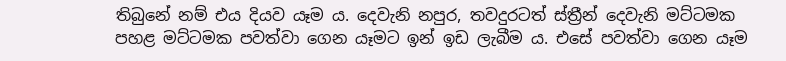තිබුනේ නම් එය දියව යෑම ය. දෙවැනි නපුර, තවදුරටත් ස්ත්‍රීන් දෙවැනි මට්ටමක පහළ මට්ටමක පවත්වා ගෙන යෑමට ඉන් ඉඩ ලැබීම ය. එසේ පවත්වා ගෙන යෑම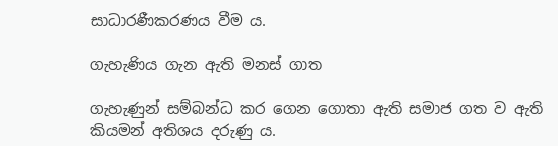සාධාරණීකරණය වීම ය.

ගැහැණිය ගැන ඇති මනස් ගාත

ගැහැණුන් සම්බන්ධ කර ගෙන ගොතා ඇති සමාජ ගත ව ඇති කියමන් අතිශය දරුණු ය.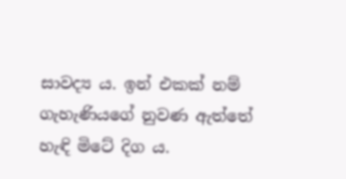සාවද්‍ය ය. ඉන් එකක් නම් ගැහැණියගේ නුවණ ඇත්තේ හැඳි මිටේ දිග ය.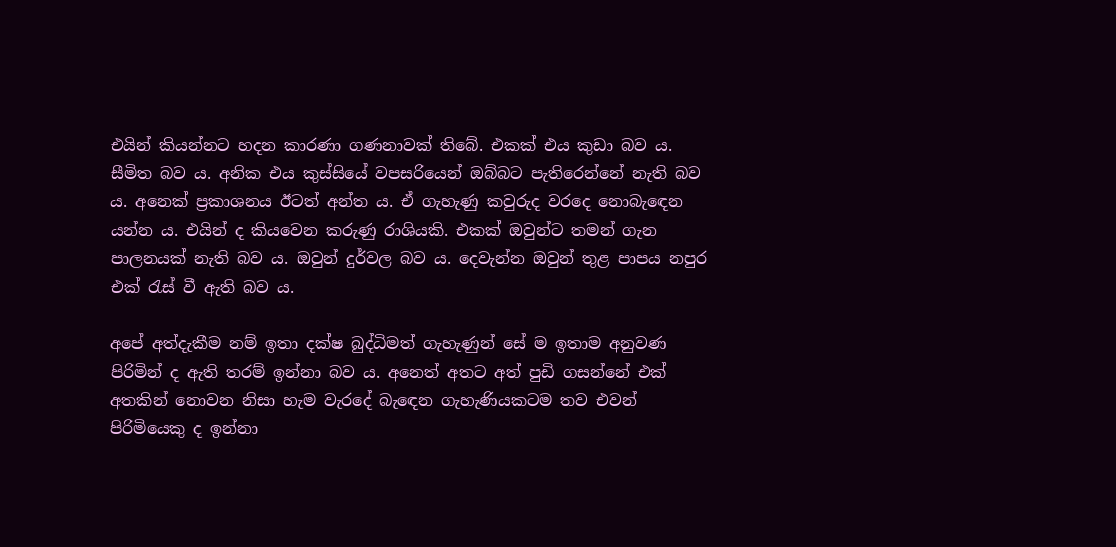එයින් කියන්නට හදන කාරණා ගණනාවක් තිබේ. එකක් එය කුඩා බව ය. සීමිත බව ය. අනික එය කුස්සියේ වපසරියෙන් ඔබ්බට පැතිරෙන්නේ නැති බව ය. අනෙක් ප්‍රකාශනය ඊටත් අන්ත ය. ඒ ගැහැණු කවුරුද වරදෙ නොබැඳෙන යන්න ය. එයින් ද කියවෙන කරුණු රාශියකි. එකක් ඔවුන්ට තමන් ගැන පාලනයක් නැති බව ය. ඔවුන් දුර්වල බව ය. දෙවැන්න ඔවුන් තුළ පාපය නපුර එක් රැස් වී ඇති බව ය.

අපේ අත්දැකීම නම් ඉතා දක්ෂ බුද්ධිමත් ගැහැණුන් සේ ම ඉතාම අනුවණ පිරිමින් ද ඇති තරම් ඉන්නා බව ය. අනෙත් අතට අත් පුඩි ගසන්නේ එක් අතකින් නොවන නිසා හැම වැරදේ බැඳෙන ගැහැණියකටම තව එවන් පිරිමියෙකු ද ඉන්නා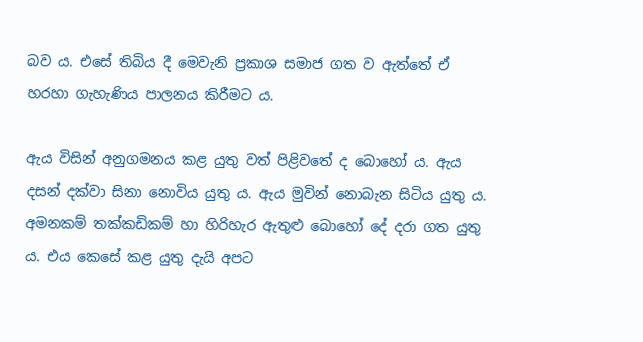බව ය. එසේ තිබිය දී මෙවැනි ප්‍රකාශ සමාජ ගත ව ඇත්තේ ඒ හරහා ගැහැණිය පාලනය කිරීමට ය.

ඇය විසින් අනුගමනය කළ යුතු වත් පිළිවතේ ද බොහෝ ය. ඇය දසන් දක්වා සිනා නොවිය යුතු ය. ඇය මුවින් නොබැන සිටිය යුතු ය. අමනකම් තක්කඩිකම් හා හිරිහැර ඇතුළු බොහෝ දේ දරා ගත යුතු ය. එය කෙසේ කළ යුතු දැයි අපට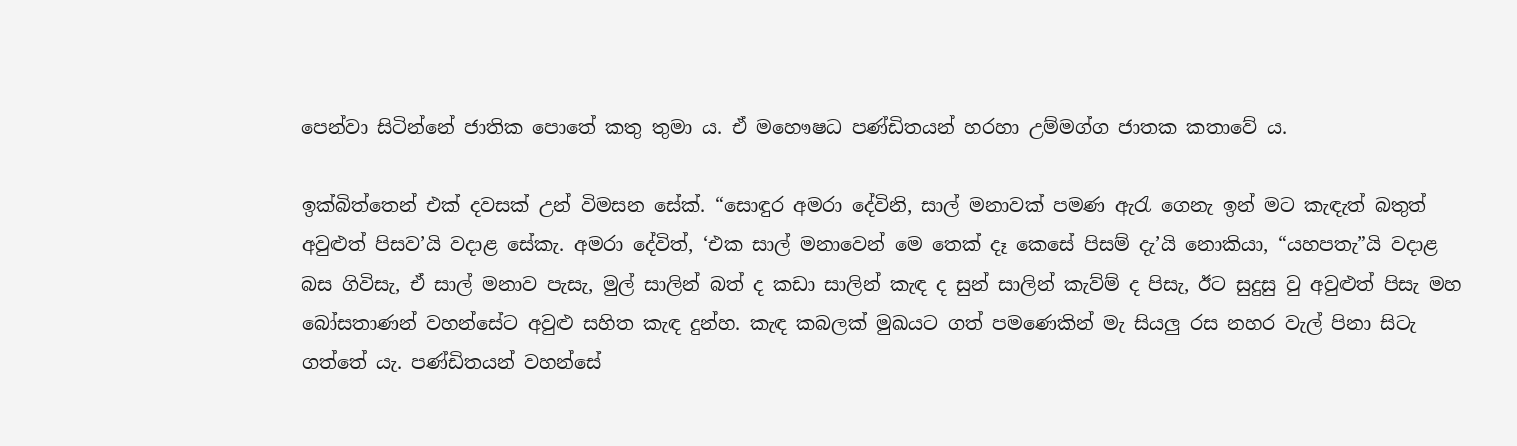පෙන්වා සිටින්නේ ජාතික පොතේ කතු තුමා ය. ඒ මහෞෂධ පණ්ඩිතයන් හරහා උම්මග්ග ජාතක කතාවේ ය.

ඉක්බිත්තෙන් එක් දවසක් උන් විමසන සේක්. “සොඳුර අමරා දේවිනි, සාල් මනාවක් පමණ ඇරැ ගෙනැ ඉන් මට කැඳැත් බතුත් අවුළුත් පිසව’යි වදාළ සේකැ. අමරා දේවිත්, ‘එක සාල් මනාවෙන් මෙ තෙක් දෑ කෙසේ පිසම් දැ’යි නොකියා, “යහපතැ”යි වදාළ බස ගිවිසැ, ඒ සාල් මනාව පැසැ, මුල් සාලින් බත් ද කඩා සාලින් කැඳ ද සුන් සාලින් කැව්ම් ද පිසැ, ඊට සුදුසු වු අවුළුත් පිසැ මහ බෝසතාණන් වහන්සේට අවුළු සහිත කැඳ දුන්හ. කැඳ කබලක් මුඛයට ගත් පමණෙකින් මැ සියලු රස නහර වැල් පිනා සිටැ ගත්තේ යැ. පණ්ඩිතයන් වහන්සේ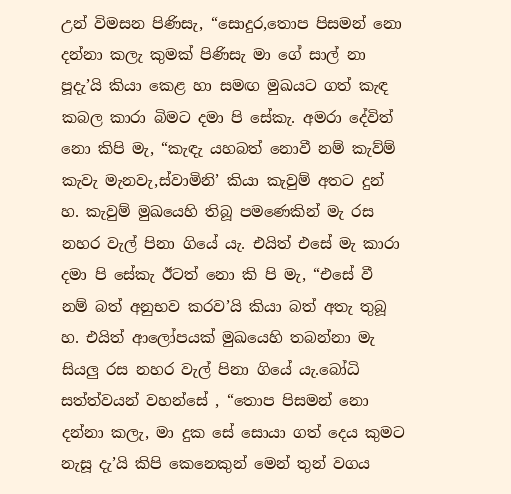උන් විමසන පිණිසැ, “සොදුර,තොප පිසමන් නො දන්නා කලැ කුමක් පිණිසැ මා ගේ සාල් නා පූදැ’යි කියා කෙළ හා සමඟ මුඛයට ගත් කැඳ කබල කාරා බිමට දමා පි සේකැ. අමරා දේවිත් නො කිපි මැ, “කැඳැ යහබත් නොවී නම් කැව්ම් කැවැ මැනවැ,ස්වාමිනි’ කියා කැවුම් අතට දුන් හ. කැවුම් මුඛයෙහි තිබූ පමණෙකින් මැ රස නහර වැල් පිනා ගියේ යැ. එයිත් එසේ මැ කාරා දමා පි සේකැ ඊටත් නො කි පි මැ, “එසේ වී නම් බත් අනුභව කරව’යි කියා බත් අතැ තුබූ හ. එයිත් ආලෝපයක් මුඛයෙහි තබන්නා මැ සියලු රස නහර වැල් පිනා ගියේ යැ.බෝධි සත්ත්වයන් වහන්සේ , “තොප පිසමන් නො දන්නා කලැ, මා දුක සේ සොයා ගත් දෙය කුමට නැසූ දැ’යි කිපි කෙනෙකුන් මෙන් තුන් වගය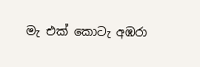මැ එක් කොටැ අඹරා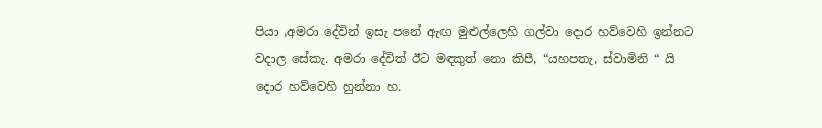පියා ,අමරා දේවින් ඉසැ පනේ ඇඟ මුළුල්ලෙහි ගල්වා දොර හව්වෙහි ඉන්නට වදාල සේකැ. අමරා දේවිත් ඊට මඳකුත් නො කිපී, “යහපතැ, ස්වාමිනි “ යි දොර හව්වෙහි හුන්නා හ.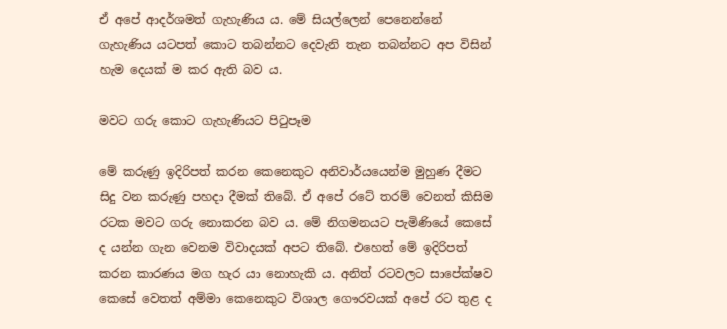ඒ අපේ ආදර්ශමත් ගැහැණිය ය. මේ සියල්ලෙන් පෙනෙන්නේ ගැහැණිය යටපත් කොට තබන්නට දෙවැනි තැන තබන්නට අප විසින් හැම දෙයක් ම කර ඇති බව ය.

මවට ගරු කොට ගැහැණියට පිටුපෑම

මේ කරුණු ඉදිරිපත් කරන කෙනෙකුට අනිවාර්යයෙන්ම මුහුණ දීමට සිදු වන කරුණු පහදා දීමක් තිබේ. ඒ අපේ රටේ තරම් වෙනත් කිසිම රටක මවට ගරු නොකරන බව ය. මේ නිගමනයට පැමිණියේ කෙසේ ද යන්න ගැන වෙනම විවාදයක් අපට තිබේ. එහෙත් මේ ඉදිරිපත් කරන කාරණය මග හැර යා නොහැකි ය. අනිත් රටවලට සාපේක්ෂව කෙසේ වෙතත් අම්මා කෙනෙකුට විශාල ගෞරවයක් අපේ රට තුළ ද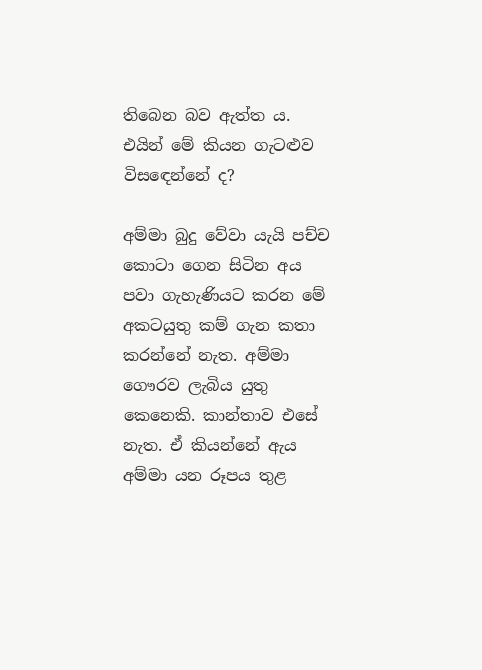තිබෙන බව ඇත්ත ය. එයින් මේ කියන ගැටළුව විසඳෙන්නේ ද?

අම්මා බුදු වේවා යැයි පච්ච කොටා ගෙන සිටින අය පවා ගැහැණියට කරන මේ අකටයුතු කම් ගැන කතා කරන්නේ නැත. අම්මා ගෞරව ලැබිය යුතු කෙනෙකි. කාන්තාව එසේ නැත. ඒ කියන්නේ ඇය අම්මා යන රූපය තුළ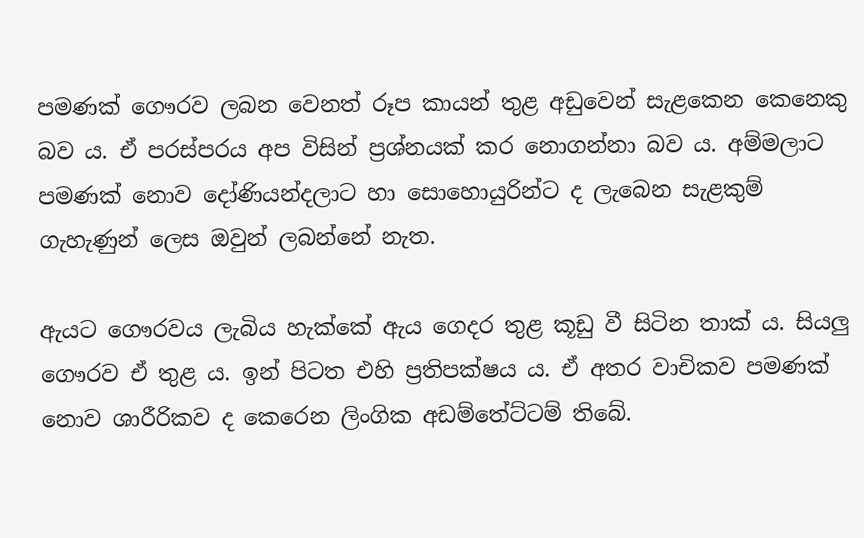පමණක් ගෞරව ලබන වෙනත් රූප කායන් තුළ අඩුවෙන් සැළකෙන කෙනෙකු බව ය. ඒ පරස්පරය අප විසින් ප්‍රශ්නයක් කර නොගන්නා බව ය. අම්මලාට පමණක් නොව දෝණියන්දලාට හා සොහොයුරින්ට ද ලැබෙන සැළකුම් ගැහැණුන් ලෙස ඔවුන් ලබන්නේ නැත.

ඇයට ගෞරවය ලැබිය හැක්කේ ඇය ගෙදර තුළ කූඩු වී සිටින තාක් ය. සියලු ගෞරව ඒ තුළ ය. ඉන් පිටත එහි ප්‍රතිපක්ෂය ය. ඒ අතර වාචිකව පමණක් නොව ශාරීරිකව ද කෙරෙන ලිංගික අඩම්තේට්ටම් තිබේ.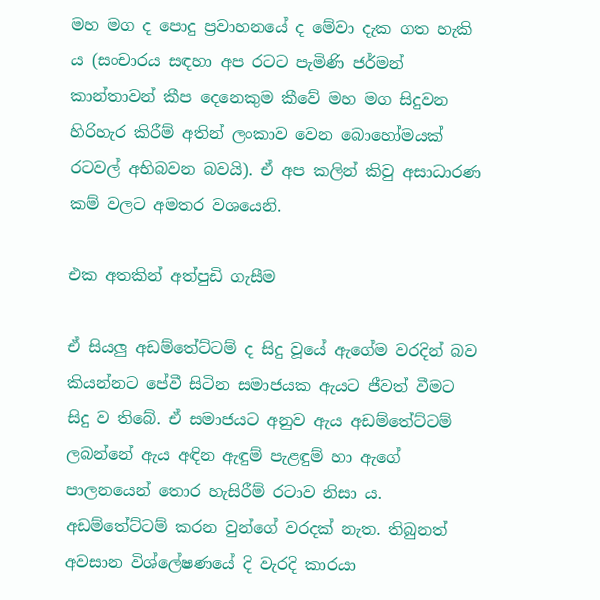මහ මග ද පොදු ප්‍රවාහනයේ ද මේවා දැක ගත හැකි ය (සංචාරය සඳහා අප රටට පැමිණි ජර්මන් කාන්තාවන් කීප දෙනෙකුම කීවේ මහ මග සිදුවන හිරිහැර කිරීම් අතින් ලංකාව වෙන බොහෝමයක් රටවල් අභිබවන බවයි). ඒ අප කලින් කිවු අසාධාරණ කම් වලට අමතර වශයෙනි.

එක අතකින් අත්පුඩි ගැසීම

ඒ සියලු අඩම්තේට්ටම් ද සිදු වූයේ ඇගේම වරදින් බව කියන්නට පේවී සිටින සමාජයක ඇයට ජීවත් වීමට සිදු ව තිබේ. ඒ සමාජයට අනුව ඇය අඩම්තේට්ටම් ලබන්නේ ඇය අඳින ඇඳුම් පැළඳුම් හා ඇගේ පාලනයෙන් තොර හැසිරීම් රටාව නිසා ය. අඩම්තේට්ටම් කරන වුන්ගේ වරදක් නැත. තිබුනත් අවසාන විශ්ලේෂණයේ දි වැරදි කාරයා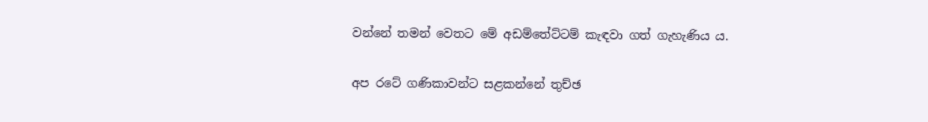වන්නේ තමන් වෙතට මේ අඩම්තේට්ටම් කැඳවා ගත් ගැහැණිය ය.

අප රටේ ගණිකාවන්ට සළකන්නේ තුච්ඡ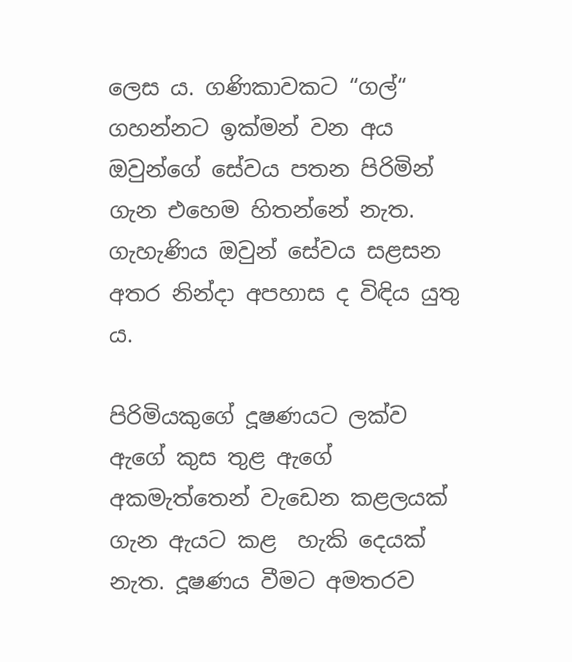ලෙස ය. ගණිකාවකට “ගල්“ ගහන්නට ඉක්මන් වන අය ඔවුන්ගේ සේවය පතන පිරිමින් ගැන එහෙම හිතන්නේ නැත. ගැහැණිය ඔවුන් සේවය සළසන අතර නින්දා අපහාස ද විඳිය යුතු ය.

පිරිමියකුගේ දූෂණයට ලක්ව ඇගේ කුස තුළ ඇගේ අකමැත්තෙන් වැඩෙන කළලයක් ගැන ඇයට කළ  හැකි දෙයක් නැත. දූෂණය වීමට අමතරව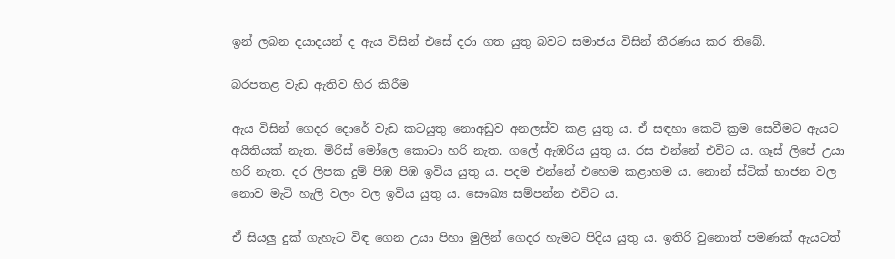ඉන් ලබන දයාදයන් ද ඇය විසින් එසේ දරා ගත යුතු බවට සමාජය විසින් තීරණය කර තිබේ.

බරපතළ වැඩ ඇතිව හිර කිරීම

ඇය විසින් ගෙදර දොරේ වැඩ කටයුතු නොඅඩුව අනලස්ව කළ යුතු ය. ඒ සඳහා කෙටි ක්‍රම සෙවීමට ඇයට අයිතියක් නැත. මිරිස් මෝලෙ කොටා හරි නැත. ගලේ ඇඹරිය යුතු ය. රස එන්නේ එවිට ය. ගෑස් ලිපේ උයා හරි නැත. දර ලිපක දුම් පිඹ පිඹ ඉවිය යුතු ය. පදම එන්නේ එහෙම කළාහම ය. නොන් ස්ටික් භාජන වල නොව මැටි හැලි වලං වල ඉවිය යුතු ය. සෞඛ්‍ය සම්පන්න එවිට ය.

ඒ සියලු දුක් ගැහැට විඳ ගෙන උයා පිහා මුලින් ගෙදර හැමට පිදිය යුතු ය. ඉතිරි වුනොත් පමණක් ඇයටත්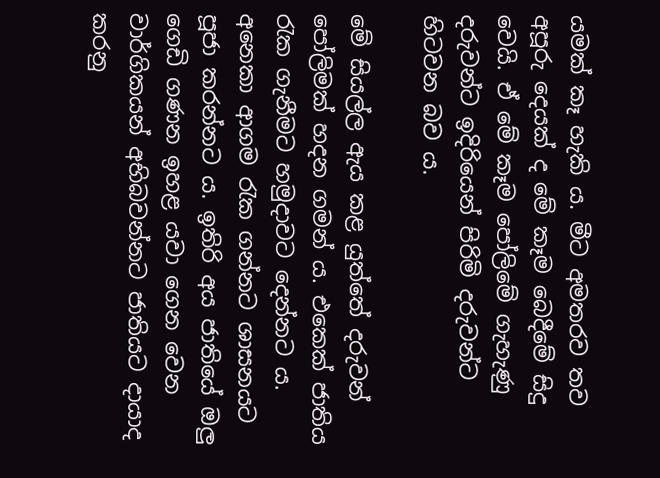යමක් කෑ හැකි ය. මීට අමතරව තව අපූරු දෙයක් ද මේ කෑම බෙදීමේ සිදු වෙයි. ඒ මේ කෑම පෝලිමේ ගැහැණු දරුවන්ට ඉදිරියෙන් පිරිමි දරුවන්ට හිටවන බව ය.

මේ සියල්ල ඇය කළ යුත්තේ දරුවන් පෝලිමක් හදන ගමන් ය. එකෙක් ජාතිය රැක ගැනීමට හමුදාවට දෙන්නට ය. අනෙකා ආගම රැක ගන්නට ශාසනයට පූජා කරන්නට ය. ඉතිරි අය ජාතියේ ඔලු ගෙඩි ගණන ඉහළ යවා ගෙන වෙන වාර්ගිකයන් අභිබවන්නට ජාතියට දායාද කරනු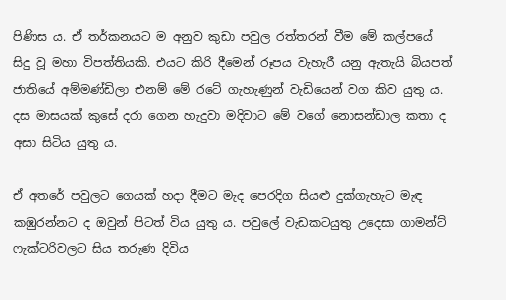පිණිස ය. ඒ තර්කනයට ම අනුව කුඩා පවුල රත්තරන් වීම මේ කල්පයේ සිදු වූ මහා විපත්තියකි. එයට කිරි දීමෙන් රූපය වැහැරී යනු ඇතැයි බියපත් ජාතියේ අම්මණ්ඩිලා එනම් මේ රටේ ගැහැණුන් වැඩියෙන් වග කිව යුතු ය. දස මාසයක් කුසේ දරා ගෙන හැදුවා මදිවාට මේ වගේ නොසන්ඩාල කතා ද අසා සිටිය යුතු ය.

ඒ අතරේ පවුලට ගෙයක් හදා දීමට මැද පෙරදිග සියළු දුක්ගැහැට මැඳ කඹුරන්නට ද ඔවුන් පිටත් විය යුතු ය. පවුලේ වැඩකටයුතු උදෙසා ගාමන්ට් ෆැක්ටරිවලට සිය තරුණ දිවිය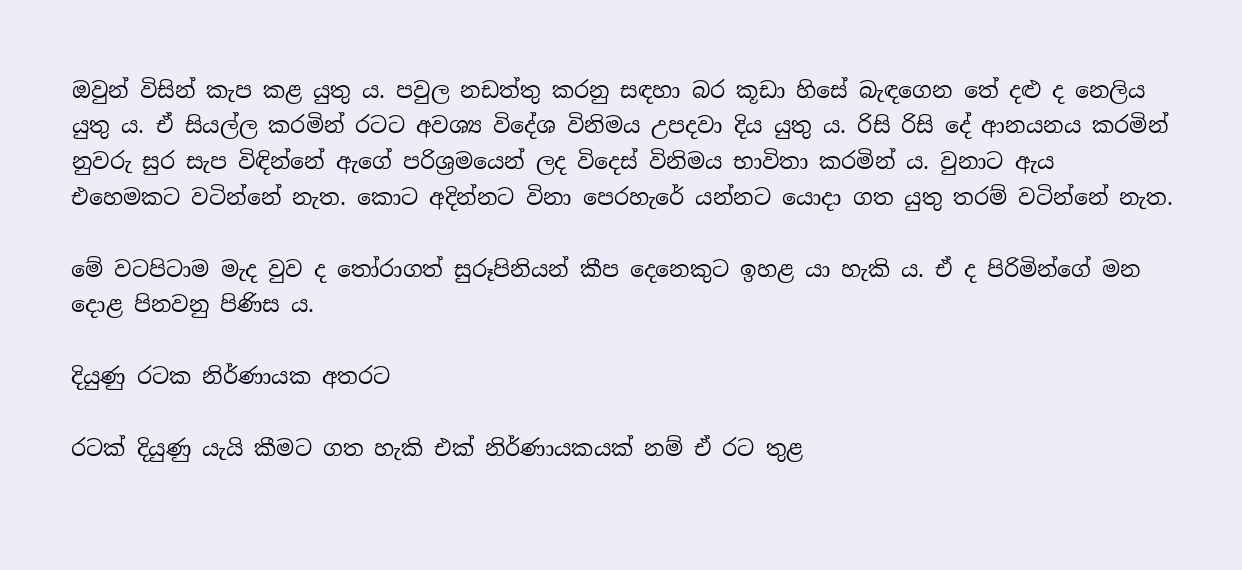ඔවුන් විසින් කැප කළ යුතු ය. පවුල නඩත්තු කරනු සඳහා බර කූඩා හිසේ බැඳගෙන තේ දළු ද නෙලිය යුතු ය. ඒ සියල්ල කරමින් රටට අවශ්‍ය විදේශ විනිමය උපදවා දිය යුතු ය. රිසි රිසි දේ ආනයනය කරමින් නුවරු සුර සැප විඳින්නේ ඇගේ පරිශ්‍රමයෙන් ලද විදෙස් විනිමය භාවිතා කරමින් ය. වුනාට ඇය එහෙමකට වටින්නේ නැත. කොට අදින්නට විනා පෙරහැරේ යන්නට යොදා ගත යුතු තරම් වටින්නේ නැත.

මේ වටපිටාම මැද වුව ද තෝරාගත් සුරූපිනියන් කීප දෙනෙකුට ඉහළ යා හැකි ය. ඒ ද පිරිමින්ගේ මන දොළ පිනවනු පිණිස ය.

දියුණු රටක නිර්ණායක අතරට

රටක් දියුණු යැයි කීමට ගත හැකි එක් නිර්ණායකයක් නම් ඒ රට තුළ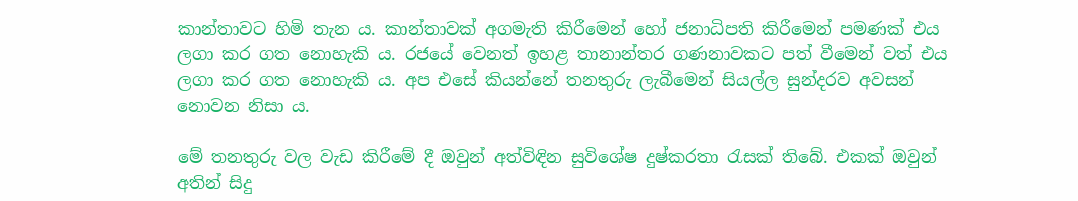කාන්තාවට හිමි තැන ය. කාන්තාවක් අගමැති කිරීමෙන් හෝ ජනාධිපති කිරීමෙන් පමණක් එය ලගා කර ගත නොහැකි ය. රජයේ වෙනත් ඉහළ තානාන්තර ගණනාවකට පත් වීමෙන් වත් එය ලගා කර ගත නොහැකි ය. අප එසේ කියන්නේ තනතුරු ලැබීමෙන් සියල්ල සුන්දරව අවසන් නොවන නිසා ය.

මේ තනතුරු වල වැඩ කිරීමේ දී ඔවුන් අත්විඳින සුවිශේෂ දුෂ්කරතා රැසක් තිබේ. එකක් ඔවුන් අතින් සිදු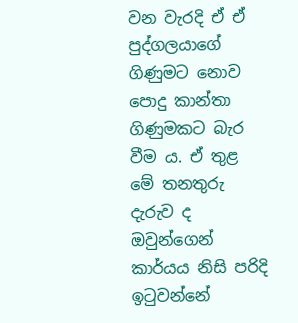වන වැරදි ඒ ඒ පුද්ගලයාගේ ගිණුමට නොව පොදු කාන්තා ගිණුමකට බැර වීම ය. ඒ තුළ මේ තනතුරු දැරුව ද ඔවුන්ගෙන් කාර්යය නිසි පරිදි ඉටුවන්නේ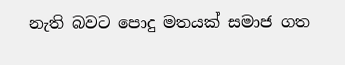නැති බවට පොදු මතයක් සමාජ ගත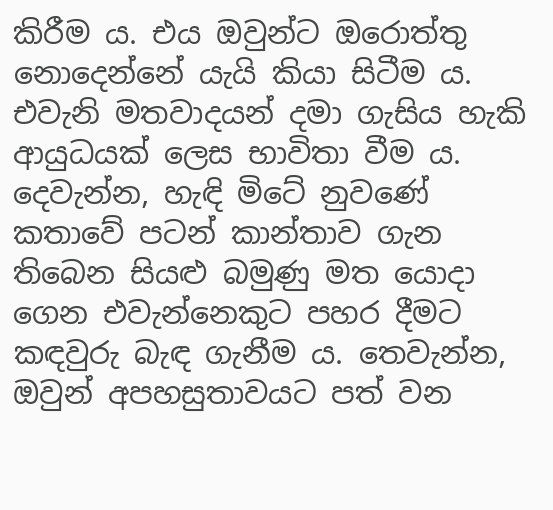කිරීම ය. එය ඔවුන්ට ඔරොත්තු නොදෙන්නේ යැයි කියා සිටීම ය. එවැනි මතවාදයන් දමා ගැසිය හැකි ආයුධයක් ලෙස භාවිතා වීම ය. දෙවැන්න, හැඳි මිටේ නුවණේ කතාවේ පටන් කාන්තාව ගැන තිබෙන සියළු බමුණු මත යොදා ගෙන එවැන්නෙකුට පහර දීමට කඳවුරු බැඳ ගැනීම ය. තෙවැන්න, ඔවුන් අපහසුතාවයට පත් වන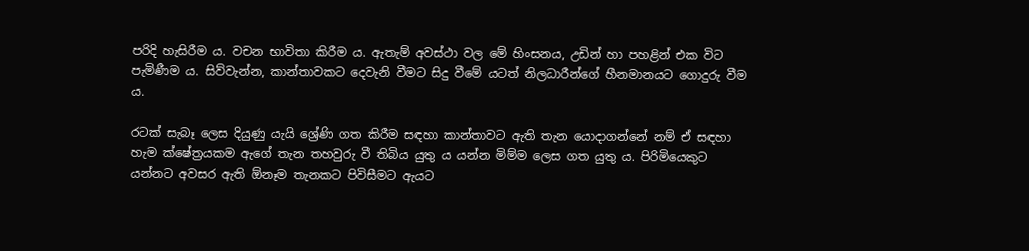පරිදි හැසිරීම ය. වචන භාවිතා කිරීම ය. ඇතැම් අවස්ථා වල මේ හිංසනය, උඩින් හා පහළින් එක විට පැමිණීම ය. සිව්වැන්න, කාන්තාවකට දෙවැනි වීමට සිදු වීමේ යටත් නිලධාරීන්ගේ හීනමානයට ගොදුරු වීම ය.

රටක් සැබෑ ලෙස දියුණු යැයි ශ්‍රේණි ගත කිරීම සඳහා කාන්තාවට ඇති තැන යොදාගන්නේ නම් ඒ සඳහා හැම ක්ෂේත්‍රයකම ඇගේ තැන තහවුරු වී තිබිය යුතු ය යන්න මිම්ම ලෙස ගත යුතු ය. පිරිමියෙකුට යන්නට අවසර ඇති ඕනෑම තැනකට පිවිසීමට ඇයට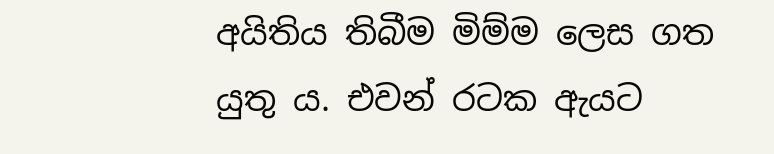අයිතිය තිබීම මිම්ම ලෙස ගත යුතු ය. එවන් රටක ඇයට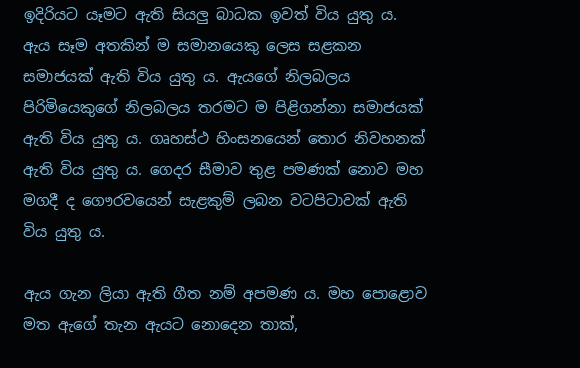ඉදිරියට යෑමට ඇති සියලු බාධක ඉවත් විය යුතු ය. ඇය සෑම අතකින් ම සමානයෙකු ලෙස සළකන සමාජයක් ඇති විය යුතු ය. ඇයගේ නිලබලය පිරිමියෙකුගේ නිලබලය තරමට ම පිළිගන්නා සමාජයක් ඇති විය යුතු ය. ගෘහස්ථ හිංසනයෙන් තොර නිවහනක් ඇති විය යුතු ය. ගෙදර සීමාව තුළ පමණක් නොව මහ මගදී ද ගෞරවයෙන් සැළකුම් ලබන වටපිටාවක් ඇති විය යුතු ය.

ඇය ගැන ලියා ඇති ගීත නම් අපමණ ය. මහ පොළොව මත ඇගේ තැන ඇයට නොදෙන තාක්,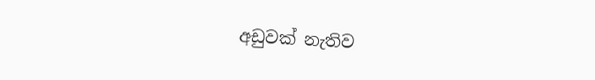අඩුවක් නැතිව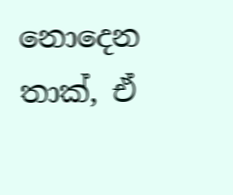නොදෙන තාක්, ඒ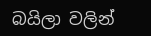බයිලා වලින්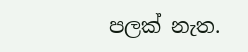පලක් නැත.